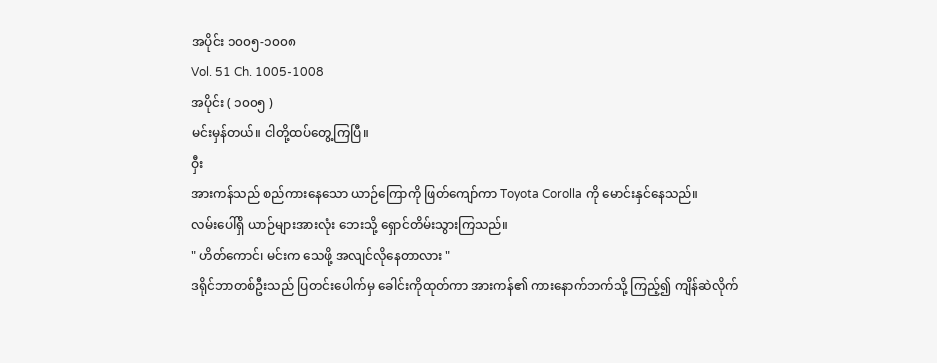အပိုင်း ၁၀၀၅-၁၀၀၈
Vol. 51 Ch. 1005-1008
အပိုင်း ( ၁၀၀၅ )
မင်းမှန်တယ်။ ငါတို့ထပ်တွေ့ကြပြီ။
ဝှီး
အားကန်သည် စည်ကားနေသော ယာဉ်ကြောကို ဖြတ်ကျော်ကာ Toyota Corolla ကို မောင်းနှင်နေသည်။
လမ်းပေါ်ရှိ ယာဉ်များအားလုံး ဘေးသို့ ရှောင်တိမ်းသွားကြသည်။
" ဟိတ်ကောင်၊ မင်းက သေဖို့ အလျင်လိုနေတာလား "
ဒရိုင်ဘာတစ်ဦးသည် ပြတင်းပေါက်မှ ခေါင်းကိုထုတ်ကာ အားကန်၏ ကားနောက်ဘက်သို့ ကြည့်၍ ကျိန်ဆဲလိုက်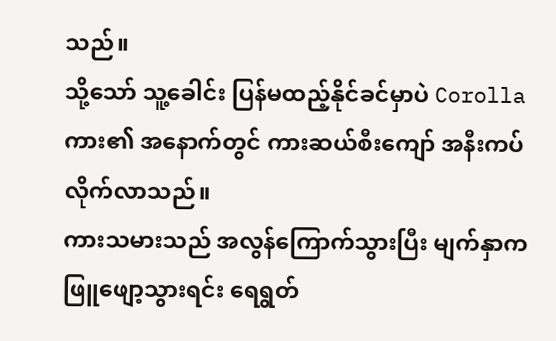သည်။
သို့သော် သူ့ခေါင်း ပြန်မထည့်နိုင်ခင်မှာပဲ Corollaကား၏ အနောက်တွင် ကားဆယ်စီးကျော် အနီးကပ်လိုက်လာသည်။
ကားသမားသည် အလွန်ကြောက်သွားပြီး မျက်နှာက ဖြူဖျော့သွားရင်း ရေရွတ်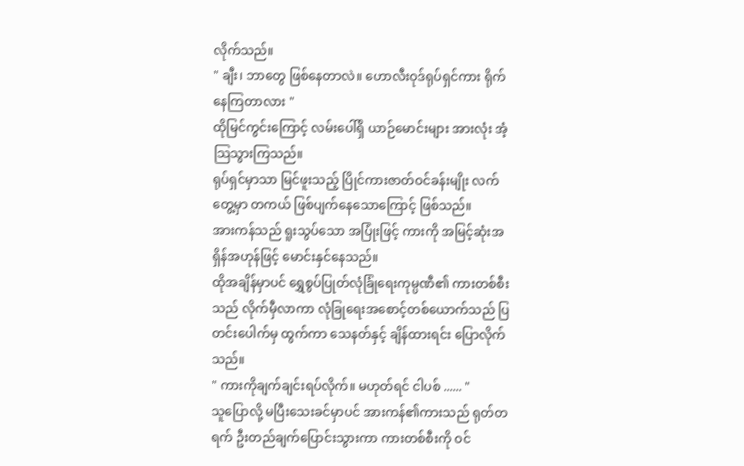လိုက်သည်။
" ချီး၊ ဘာတွေ ဖြစ်နေတာလဲ။ ဟောလီးဝုဒ်ရုပ်ရှင်ကား ရိုက်နေကြတာလား "
ထိုမြင်ကွင်းကြောင့် လမ်းပေါ်ရှိ ယာဉ်မောင်းများ အားလုံး အံ့သြသွားကြသည်။
ရုပ်ရှင်မှာသာ မြင်ဖူးသည့် ပြိုင်ကားဇာတ်ဝင်ခန်းမျိုး လက်တွေ့မှာ တကယ် ဖြစ်ပျက်နေသောကြောင့် ဖြစ်သည်။
အားကန်သည် ရူးသွပ်သော အပြုံးဖြင့် ကားကို အမြင့်ဆုံးအရှိန်အဟုန်ဖြင့် မောင်းနှင်နေသည်။
ထိုအချိန်မှာပင် ရွှေစွပ်ပြုတ်လုံခြုံရေးကုမ္ပဏီ၏ ကားတစ်စီးသည် လိုက်မှီလာကာ လုံခြုရေးအစောင့်တစ်ယောက်သည် ပြတင်းပေါက်မှ ထွက်ကာ သေနတ်နှင့် ချိန်ထားရင်း ပြောလိုက်သည်။
" ကားကိုချက်ချင်းရပ်လိုက်။ မဟုတ်ရင် ငါပစ် ...... "
သူပြောလို့ မပြီးသေးခင်မှာပင် အားကန်၏ကားသည် ရုတ်တရက် ဦးတည်ချက်ပြောင်းသွားကာ ကားတစ်စီးကို ဝင်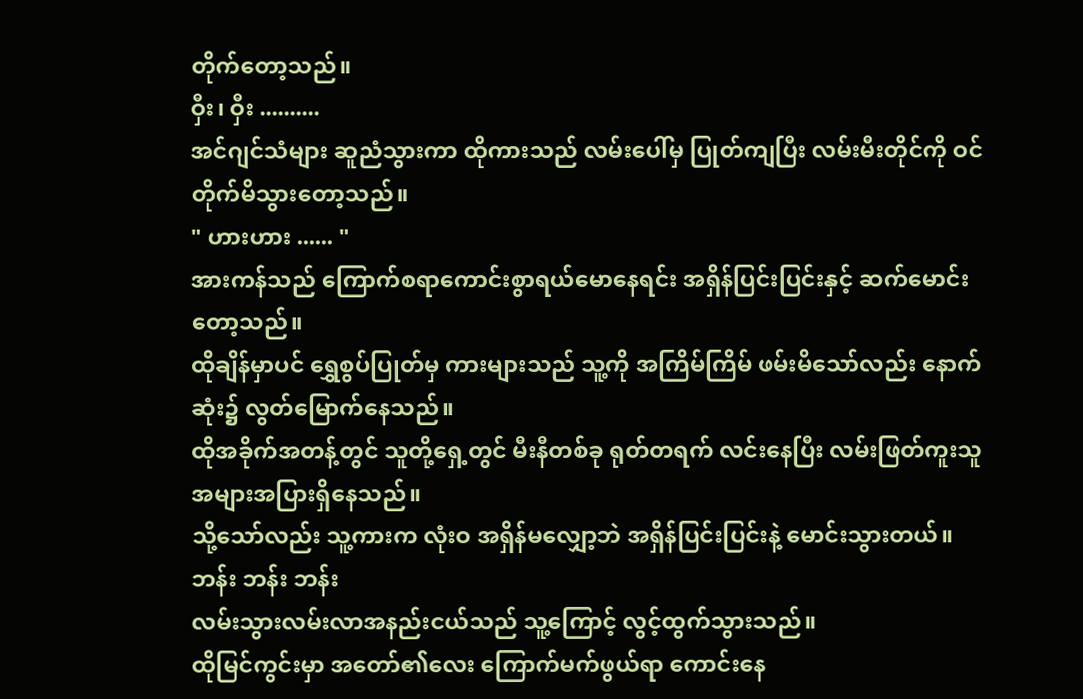တိုက်တော့သည်။
ဝှီး၊ ဝှီး ..........
အင်ဂျင်သံများ ဆူညံသွားကာ ထိုကားသည် လမ်းပေါ်မှ ပြုတ်ကျပြီး လမ်းမီးတိုင်ကို ဝင်တိုက်မိသွားတော့သည်။
" ဟားဟား ...... "
အားကန်သည် ကြောက်စရာကောင်းစွာရယ်မောနေရင်း အရှိန်ပြင်းပြင်းနှင့် ဆက်မောင်းတော့သည်။
ထိုချိန်မှာပင် ရွှေစွပ်ပြုတ်မှ ကားများသည် သူ့ကို အကြိမ်ကြိမ် ဖမ်းမိသော်လည်း နောက်ဆုံး၌ လွတ်မြောက်နေသည်။
ထိုအခိုက်အတန့်တွင် သူတို့ရှေ့တွင် မီးနီတစ်ခု ရုတ်တရက် လင်းနေပြီး လမ်းဖြတ်ကူးသူ အများအပြားရှိနေသည်။
သို့သော်လည်း သူ့ကားက လုံးဝ အရှိန်မလျှော့ဘဲ အရှိန်ပြင်းပြင်းနဲ့ မောင်းသွားတယ်။
ဘန်း ဘန်း ဘန်း
လမ်းသွားလမ်းလာအနည်းငယ်သည် သူ့ကြောင့် လွင့်ထွက်သွားသည်။
ထိုမြင်ကွင်းမှာ အတော်၏လေး ကြောက်မက်ဖွယ်ရာ ကောင်းနေ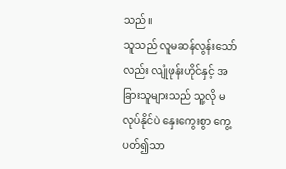သည်။
သူသည် လူမဆန်လွန်းသော်လည်း လျုံဖုန်းဟိုင်နှင့် အခြားသူများသည် သူ့လို မလုပ်နိုင်ပဲ နှေးကွေးစွာ ကွေ့ပတ်၍သာ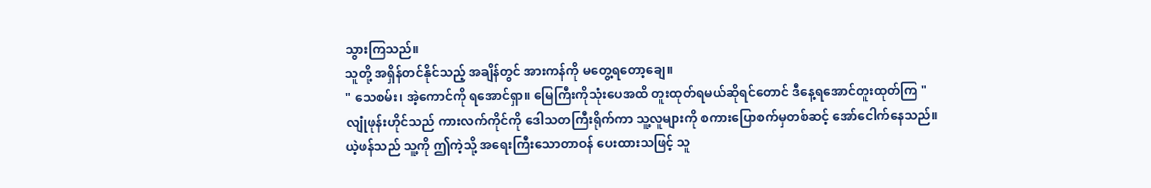သွားကြသည်။
သူတို့ အရှိန်တင်နိုင်သည့် အချိန်တွင် အားကန်ကို မတွေ့ရတော့ချေ။
" သေစမ်း၊ အဲ့ကောင်ကို ရအောင်ရှာ။ မြေကြီးကိုသုံးပေအထိ တူးထုတ်ရမယ်ဆိုရင်တောင် ဒီနေ့ရအောင်တူးထုတ်ကြ "
လျုံဖုန်းဟိုင်သည် ကားလက်ကိုင်ကို ဒေါသတကြီးရိုက်ကာ သူ့လူများကို စကားပြောစက်မှတစ်ဆင့် အော်ငေါက်နေသည်။
ယဲ့ဖန်သည် သူ့ကို ဤကဲ့သို့ အရေးကြီးသောတာဝန် ပေးထားသဖြင့် သူ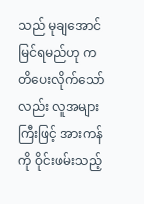သည် မုချအောင်မြင်ရမည်ဟု ကတိပေးလိုက်သော်လည်း လူအများကြီးဖြင့် အားကန်ကို ဝိုင်းဖမ်းသည့်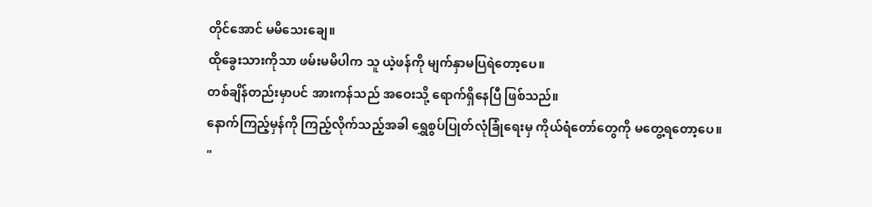တိုင်အောင် မမိသေးချေ။
ထိုခွေးသားကိုသာ ဖမ်းမမိပါက သူ ယဲ့ဖန်ကို မျက်နှာမပြရဲတော့ပေ။
တစ်ချိန်တည်းမှာပင် အားကန်သည် အဝေးသို့ ရောက်ရှိနေပြီ ဖြစ်သည်။
နောက်ကြည့်မှန်ကို ကြည့်လိုက်သည့်အခါ ရွှေစွပ်ပြုတ်လုံခြုံရေးမှ ကိုယ်ရံတော်တွေကို မတွေ့ရတော့ပေ။
"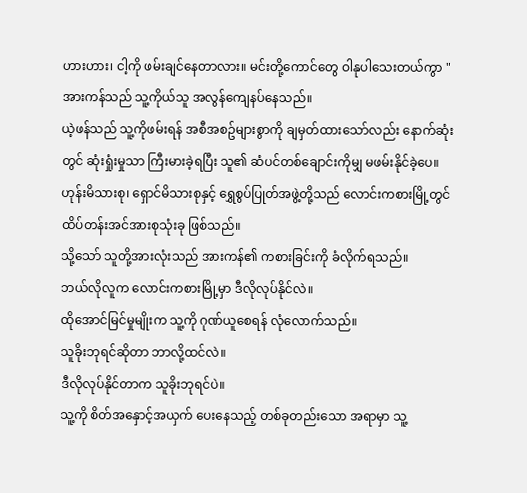ဟားဟား၊ ငါ့ကို ဖမ်းချင်နေတာလား။ မင်းတို့ကောင်တွေ ဝါနုပါသေးတယ်ကွာ "
အားကန်သည် သူ့ကိုယ်သူ အလွန်ကျေနပ်နေသည်။
ယဲ့ဖန်သည် သူ့ကိုဖမ်းရန် အစီအစဥ်များစွာကို ချမှတ်ထားသော်လည်း နောက်ဆုံးတွင် ဆုံးရှုံးမှုသာ ကြီးမားခဲ့ရပြီး သူ၏ ဆံပင်တစ်ချောင်းကိုမျှ မဖမ်းနိုင်ခဲ့ပေ။
ဟုန်းမိသားစု၊ ရှောင်မိသားစုနှင့် ရွှေစွပ်ပြုတ်အဖွဲ့တို့သည် လောင်းကစားမြို့တွင် ထိပ်တန်းအင်အားစုသုံးခု ဖြစ်သည်။
သို့သော် သူတို့အားလုံးသည် အားကန်၏ ကစားခြင်းကို ခံလိုက်ရသည်။
ဘယ်လိုလူက လောင်းကစားမြို့မှာ ဒီလိုလုပ်နိုင်လဲ။
ထိုအောင်မြင်မှုမျိုးက သူ့ကို ဂုဏ်ယူစေရန် လုံလောက်သည်။
သူခိုးဘုရင်ဆိုတာ ဘာလို့ထင်လဲ။
ဒီလိုလုပ်နိုင်တာက သူခိုးဘုရင်ပဲ။
သူ့ကို စိတ်အနှောင့်အယှက် ပေးနေသည့် တစ်ခုတည်းသော အရာမှာ သူ့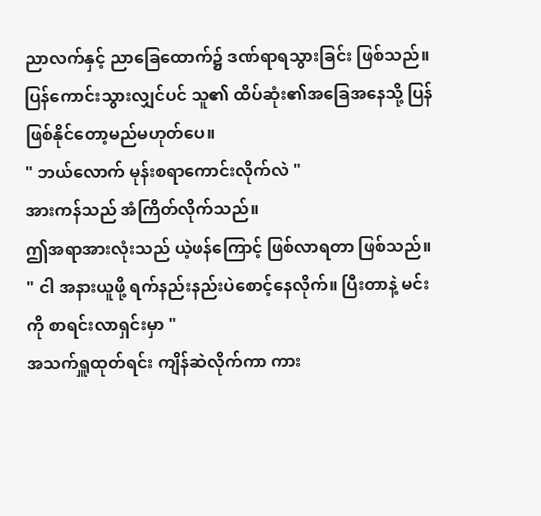ညာလက်နှင့် ညာခြေထောက်၌ ဒဏ်ရာရသွားခြင်း ဖြစ်သည်။
ပြန်ကောင်းသွားလျှင်ပင် သူ၏ ထိပ်ဆုံး၏အခြေအနေသို့ ပြန်ဖြစ်နိုင်တော့မည်မဟုတ်ပေ။
" ဘယ်လောက် မုန်းစရာကောင်းလိုက်လဲ "
အားကန်သည် အံကြိတ်လိုက်သည်။
ဤအရာအားလုံးသည် ယဲ့ဖန်ကြောင့် ဖြစ်လာရတာ ဖြစ်သည်။
" ငါ အနားယူဖို့ ရက်နည်းနည်းပဲစောင့်နေလိုက်။ ပြီးတာနဲ့ မင်းကို စာရင်းလာရှင်းမှာ "
အသက်ရှူထုတ်ရင်း ကျိန်ဆဲလိုက်ကာ ကား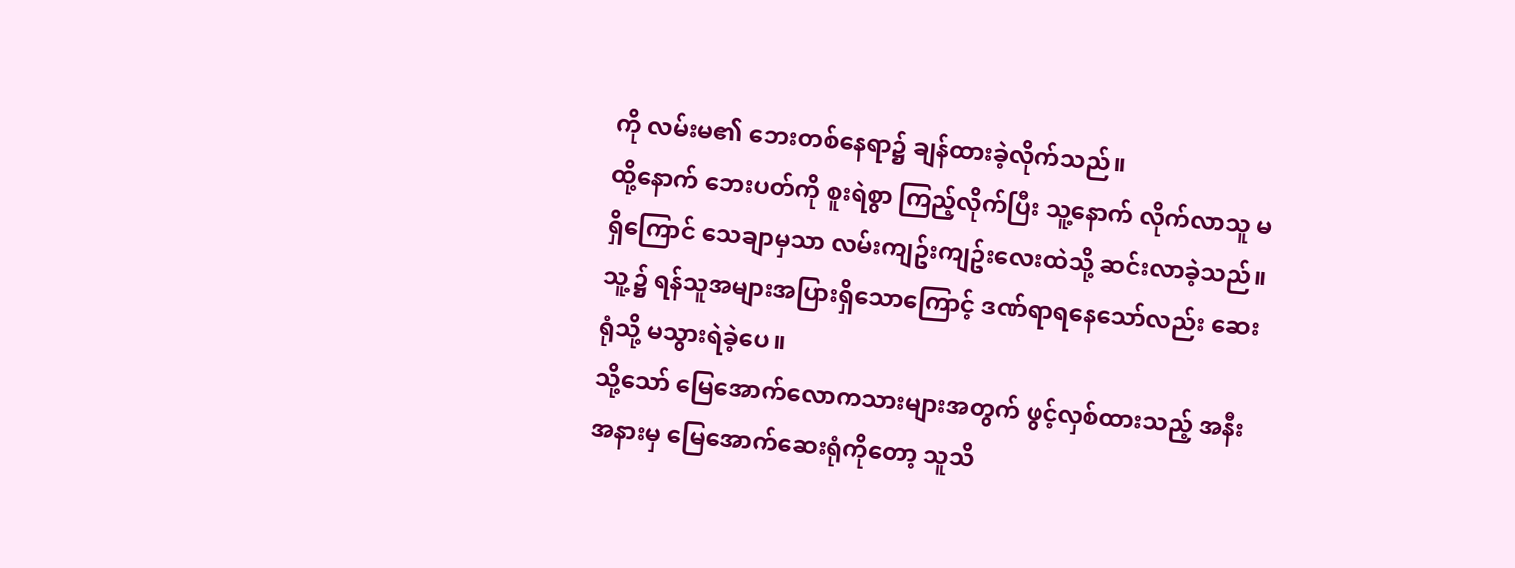ကို လမ်းမ၏ ဘေးတစ်နေရာ၌ ချန်ထားခဲ့လိုက်သည်။
ထို့နောက် ဘေးပတ်ကို စူးရဲစွာ ကြည့်လိုက်ပြီး သူ့နောက် လိုက်လာသူ မရှိကြောင် သေချာမှသာ လမ်းကျဥ်းကျဥ်းလေးထဲသို့ ဆင်းလာခဲ့သည်။
သူ့၌ ရန်သူအများအပြားရှိသောကြောင့် ဒဏ်ရာရနေသော်လည်း ဆေးရုံသို့ မသွားရဲခဲ့ပေ။
သို့သော် မြေအောက်လောကသားများအတွက် ဖွင့်လှစ်ထားသည့် အနီးအနားမှ မြေအောက်ဆေးရုံကိုတော့ သူသိ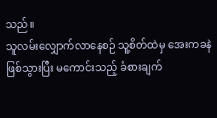သည်။
သူလမ်းလျှောက်လာနေစဉ် သူ့စိတ်ထဲမှ အေးကခနဲဖြစ်သွားပြီး မကောင်းသည့် ခံစားချက်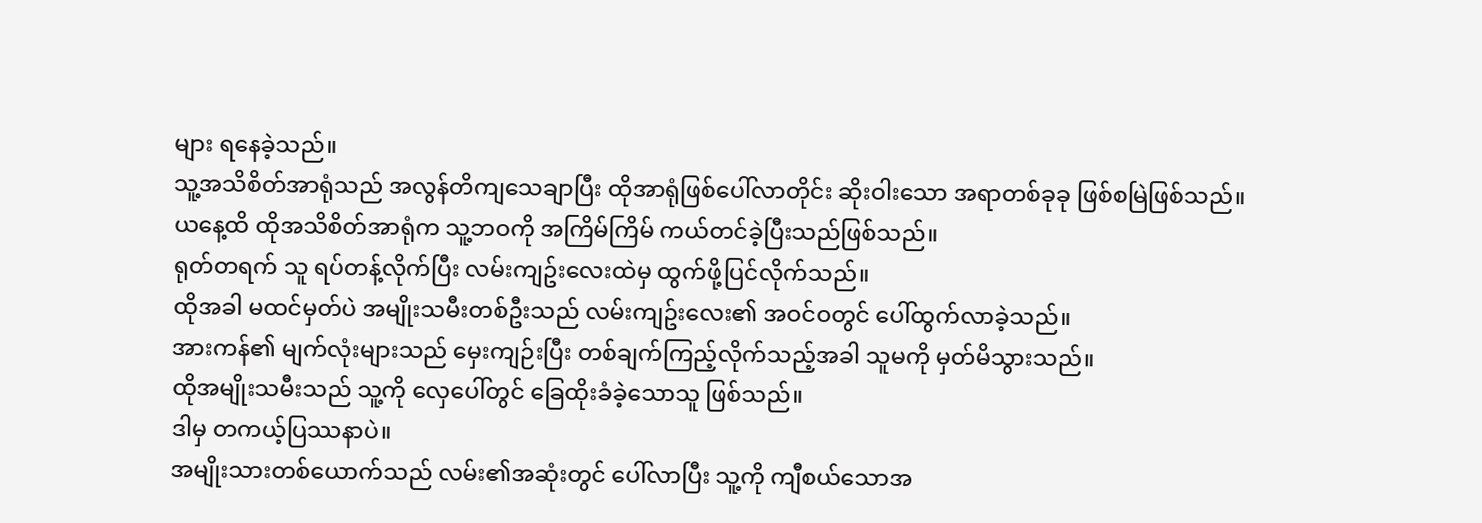များ ရနေခဲ့သည်။
သူ့အသိစိတ်အာရုံသည် အလွန်တိကျသေချာပြီး ထိုအာရုံဖြစ်ပေါ်လာတိုင်း ဆိုးဝါးသော အရာတစ်ခုခု ဖြစ်စမြဲဖြစ်သည်။
ယနေ့ထိ ထိုအသိစိတ်အာရုံက သူ့ဘဝကို အကြိမ်ကြိမ် ကယ်တင်ခဲ့ပြီးသည်ဖြစ်သည်။
ရုတ်တရက် သူ ရပ်တန့်လိုက်ပြီး လမ်းကျဥ်းလေးထဲမှ ထွက်ဖို့ပြင်လိုက်သည်။
ထိုအခါ မထင်မှတ်ပဲ အမျိုးသမီးတစ်ဦးသည် လမ်းကျဥ်းလေး၏ အဝင်ဝတွင် ပေါ်ထွက်လာခဲ့သည်။
အားကန်၏ မျက်လုံးများသည် မှေးကျဉ်းပြီး တစ်ချက်ကြည့်လိုက်သည့်အခါ သူမကို မှတ်မိသွားသည်။
ထိုအမျိုးသမီးသည် သူ့ကို လှေပေါ်တွင် ခြေထိုးခံခဲ့သောသူ ဖြစ်သည်။
ဒါမှ တကယ့်ပြဿနာပဲ။
အမျိုးသားတစ်ယောက်သည် လမ်း၏အဆုံးတွင် ပေါ်လာပြီး သူ့ကို ကျီစယ်သောအ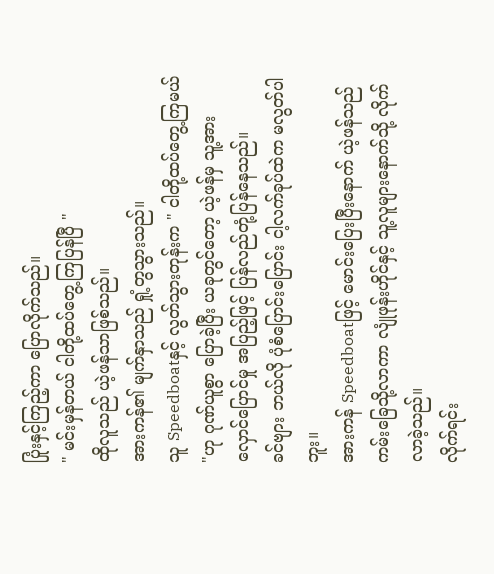ပြုံးနှင့်ကြည့်ကာ ပြောလိုက်သည်။
" မင်းမှန်တယ် ငါတို့ထပ်တွေ့ကြပြန်ပြီ "
ထိုလူသည် ယဲ့ဖန်သာဖြစ်သည်။
အားကန်၏ မျက်နှာသည် ရှုံ့တွသွားသည်။
သူ Speedboatနှင့် လွတ်သွားတုန်းက " ငါတို့ထပ်တွေ့ကြမယ် "ဟု ဂုဏ်ယူစွာ ပြောခဲ့ပြီး ယခုတွင်တော့ ယဲ့ဖန်မှ သူ့အားလှောင်ပြောင်မှု အပြည့်ဖြင့် ပြန်လည်တုံ့ပြန်နေသည်။
ခင်ဗျား ဘယ်လို ပုံစံပြောင်းပြောင်း ငါ့လက်ခုပ်ထဲက မလွတ်ပါဘူး။
အားကန် Speedboatဖြင့် မောင်းပြေးပြီးနောက် ယဲ့ဖန်သည် ကမ်းခြေသို့လာကာ လျုံဖုန်းဟိုင်နှင့် သူ့လူများနောက်သို့ လိုက်လာခဲ့သည်။
လိုက်ရင်း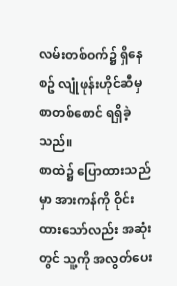လမ်းတစ်ဝက်၌ ရှိနေစဥ် လျုံဖုန်းဟိုင်ဆီမှ စာတစ်စောင် ရရှိခဲ့သည်။
စာထဲ၌ ပြောထားသည်မှာ အားကန်ကို ဝိုင်းထားသော်လည်း အဆုံးတွင် သူ့ကို အလွတ်ပေး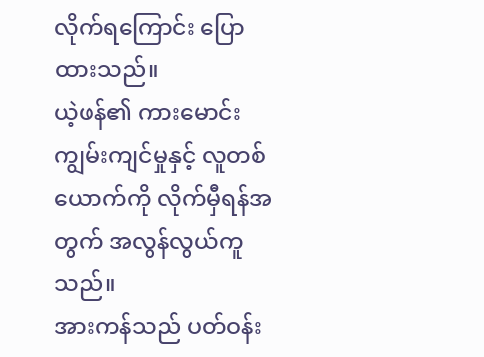လိုက်ရကြောင်း ပြောထားသည်။
ယဲ့ဖန်၏ ကားမောင်းကျွမ်းကျင်မှုနှင့် လူတစ်ယောက်ကို လိုက်မှီရန်အတွက် အလွန်လွယ်ကူသည်။
အားကန်သည် ပတ်ဝန်း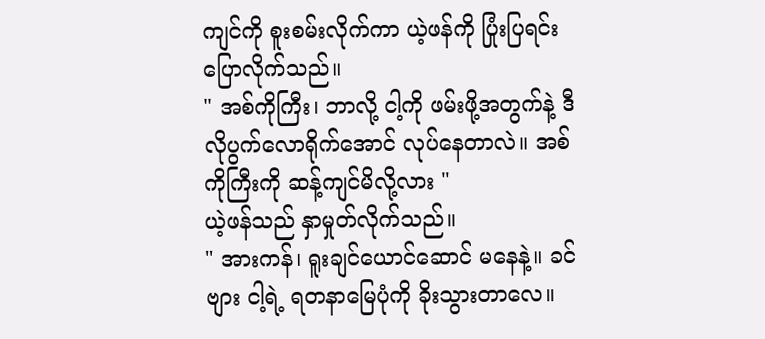ကျင်ကို စူးစမ်းလိုက်ကာ ယဲ့ဖန်ကို ပြုံးပြရင်း ပြောလိုက်သည်။
" အစ်ကိုကြီး၊ ဘာလို့ ငါ့ကို ဖမ်းဖို့အတွက်နဲ့ ဒီလိုပွက်လောရိုက်အောင် လုပ်နေတာလဲ။ အစ်ကိုကြီးကို ဆန့်ကျင်မိလို့လား "
ယဲ့ဖန်သည် နှာမှုတ်လိုက်သည်။
" အားကန်၊ ရူးချင်ယောင်ဆောင် မနေနဲ့။ ခင်ဗျား ငါ့ရဲ့ ရတနာမြေပုံကို ခိုးသွားတာလေ။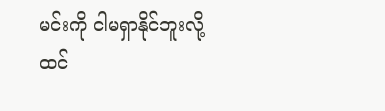မင်းကို ငါမရှာနိုင်ဘူးလို့ ထင်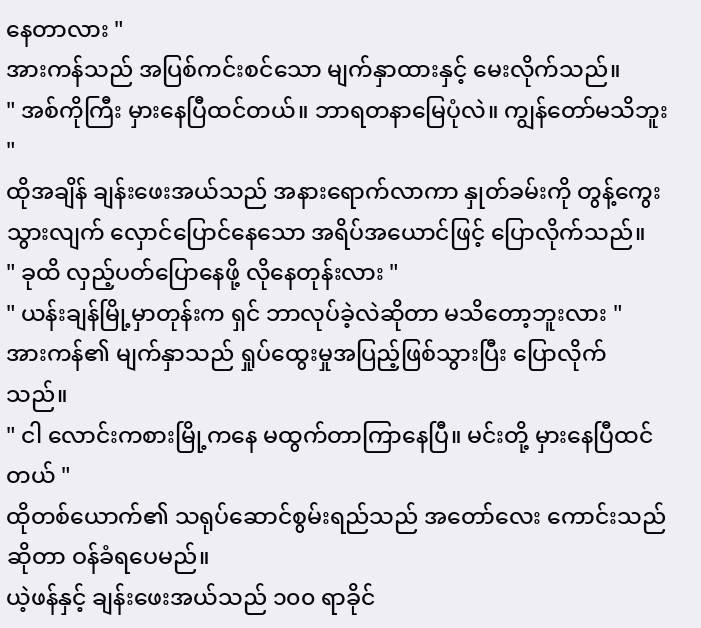နေတာလား "
အားကန်သည် အပြစ်ကင်းစင်သော မျက်နှာထားနှင့် မေးလိုက်သည်။
" အစ်ကိုကြီး မှားနေပြီထင်တယ်။ ဘာရတနာမြေပုံလဲ။ ကျွန်တော်မသိဘူး "
ထိုအချိန် ချန်းဖေးအယ်သည် အနားရောက်လာကာ နှုတ်ခမ်းကို တွန့်ကွေးသွားလျက် လှောင်ပြောင်နေသော အရိပ်အယောင်ဖြင့် ပြောလိုက်သည်။
" ခုထိ လှည့်ပတ်ပြောနေဖို့ လိုနေတုန်းလား "
" ယန်းချန်မြို့မှာတုန်းက ရှင် ဘာလုပ်ခဲ့လဲဆိုတာ မသိတော့ဘူးလား "
အားကန်၏ မျက်နှာသည် ရှုပ်ထွေးမှုအပြည့်ဖြစ်သွားပြီး ပြောလိုက်သည်။
" ငါ လောင်းကစားမြို့ကနေ မထွက်တာကြာနေပြီ။ မင်းတို့ မှားနေပြီထင်တယ် "
ထိုတစ်ယောက်၏ သရုပ်ဆောင်စွမ်းရည်သည် အတော်လေး ကောင်းသည်ဆိုတာ ဝန်ခံရပေမည်။
ယဲ့ဖန်နှင့် ချန်းဖေးအယ်သည် ၁၀၀ ရာခိုင်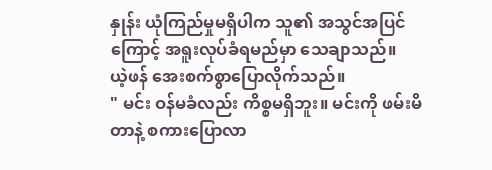နှုန်း ယုံကြည်မှုမရှိပါက သူ၏ အသွင်အပြင်ကြောင့် အရူးလုပ်ခံရမည်မှာ သေချာသည်။
ယဲ့ဖန် အေးစက်စွာပြောလိုက်သည်။
" မင်း ဝန်မခံလည်း ကိစ္စမရှိဘူး။ မင်းကို ဖမ်းမိတာနဲ့ စကားပြောလာ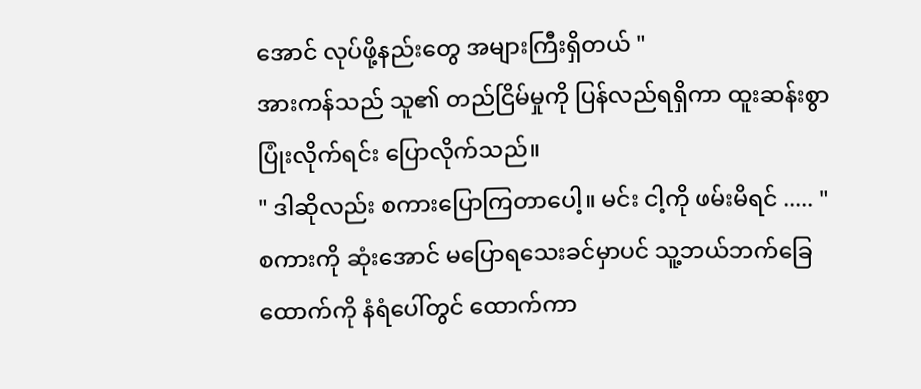အောင် လုပ်ဖို့နည်းတွေ အများကြီးရှိတယ် "
အားကန်သည် သူ၏ တည်ငြိမ်မှုကို ပြန်လည်ရရှိကာ ထူးဆန်းစွာ ပြုံးလိုက်ရင်း ပြောလိုက်သည်။
" ဒါဆိုလည်း စကားပြောကြတာပေါ့။ မင်း ငါ့ကို ဖမ်းမိရင် ..... "
စကားကို ဆုံးအောင် မပြောရသေးခင်မှာပင် သူ့ဘယ်ဘက်ခြေထောက်ကို နံရံပေါ်တွင် ထောက်ကာ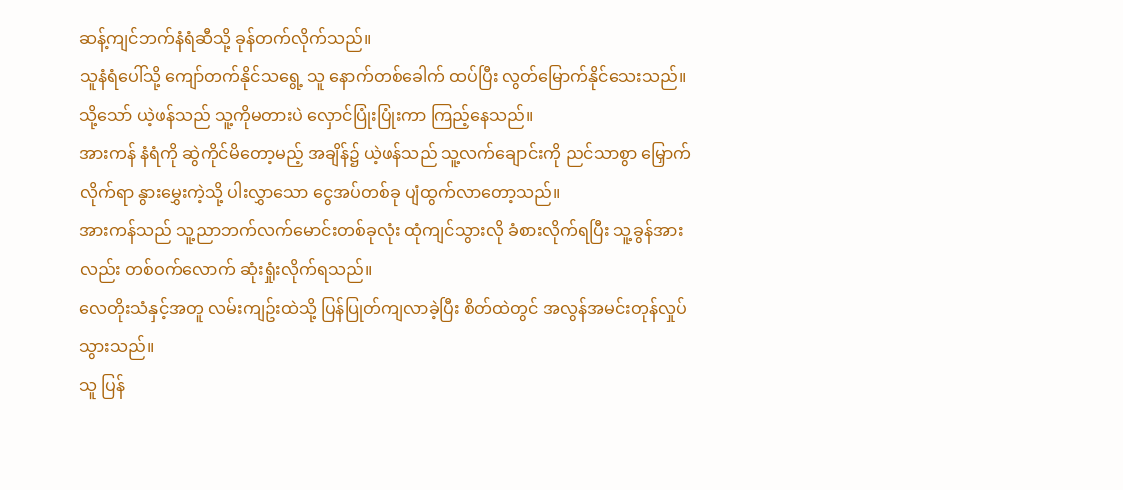ဆန့်ကျင်ဘက်နံရံဆီသို့ ခုန်တက်လိုက်သည်။
သူနံရံပေါ်သို့ ကျော်တက်နိုင်သရွေ့ သူ နောက်တစ်ခေါက် ထပ်ပြီး လွတ်မြောက်နိုင်သေးသည်။
သို့သော် ယဲ့ဖန်သည် သူ့ကိုမတားပဲ လှောင်ပြုံးပြုံးကာ ကြည့်နေသည်။
အားကန် နံရံကို ဆွဲကိုင်မိတော့မည့် အချိန်၌ ယဲ့ဖန်သည် သူ့လက်ချောင်းကို ညင်သာစွာ မြှောက်လိုက်ရာ နွားမွှေးကဲ့သို့ ပါးလွှာသော ငွေအပ်တစ်ခု ပျံထွက်လာတော့သည်။
အားကန်သည် သူ့ညာဘက်လက်မောင်းတစ်ခုလုံး ထုံကျင်သွားလို ခံစားလိုက်ရပြီး သူ့ခွန်အားလည်း တစ်ဝက်လောက် ဆုံးရှုံးလိုက်ရသည်။
လေတိုးသံနှင့်အတူ လမ်းကျဥ်းထဲသို့ ပြန်ပြုတ်ကျလာခဲ့ပြီး စိတ်ထဲတွင် အလွန်အမင်းတုန်လှုပ်သွားသည်။
သူ ပြန်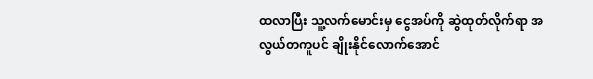ထလာပြီး သူ့လက်မောင်းမှ ငွေအပ်ကို ဆွဲထုတ်လိုက်ရာ အလွယ်တကူပင် ချိုးနိုင်လောက်အောင်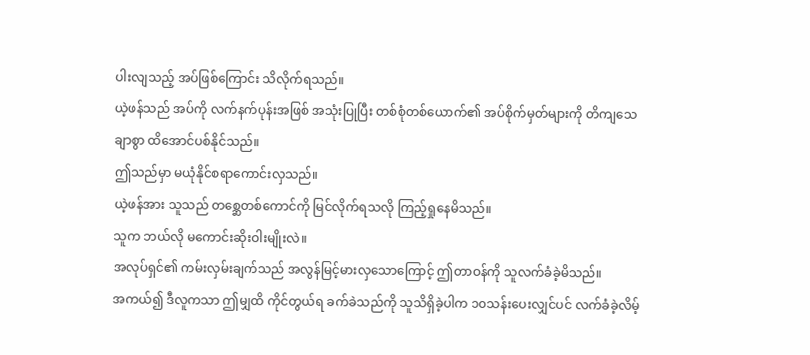ပါးလျသည့် အပ်ဖြစ်ကြောင်း သိလိုက်ရသည်။
ယဲ့ဖန်သည် အပ်ကို လက်နက်ပုန်းအဖြစ် အသုံးပြုပြီး တစ်စုံတစ်ယောက်၏ အပ်စိုက်မှတ်များကို တိကျသေချာစွာ ထိအောင်ပစ်နိုင်သည်။
ဤသည်မှာ မယုံနိုင်စရာကောင်းလှသည်။
ယဲ့ဖန်အား သူသည် တစ္ဆေတစ်ကောင်ကို မြင်လိုက်ရသလို ကြည့်ရှုနေမိသည်။
သူက ဘယ်လို မကောင်းဆိုးဝါးမျိုးလဲ။
အလုပ်ရှင်၏ ကမ်းလှမ်းချက်သည် အလွန်မြင့်မားလှသောကြောင့် ဤတာဝန်ကို သူလက်ခံခဲ့မိသည်။
အကယ်၍ ဒီလူကသာ ဤမျှထိ ကိုင်တွယ်ရ ခက်ခဲသည်ကို သူသိရှိခဲ့ပါက ၁၀သန်းပေးလျှင်ပင် လက်ခံခဲ့လိမ့်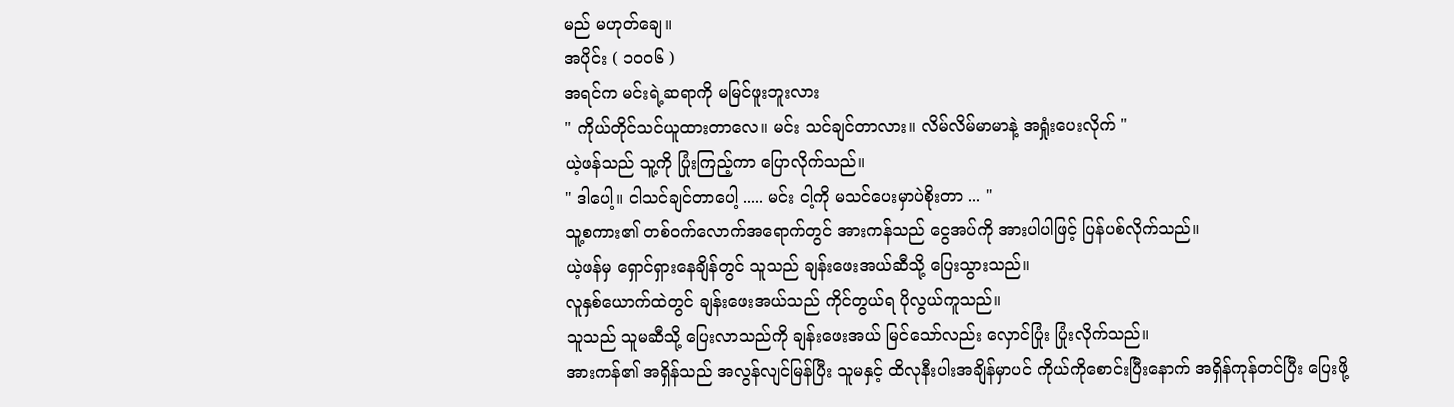မည် မဟုတ်ချေ။
အပိုင်း ( ၁၀၀၆ )
အရင်က မင်းရဲ့ဆရာကို မမြင်ဖူးဘူးလား
" ကိုယ်တိုင်သင်ယူထားတာလေ။ မင်း သင်ချင်တာလား။ လိမ်လိမ်မာမာနဲ့ အရှုံးပေးလိုက် "
ယဲ့ဖန်သည် သူ့ကို ပြုံးကြည့်ကာ ပြောလိုက်သည်။
" ဒါပေါ့။ ငါသင်ချင်တာပေါ့ ..... မင်း ငါ့ကို မသင်ပေးမှာပဲစိုးတာ ... "
သူ့စကား၏ တစ်ဝက်လောက်အရောက်တွင် အားကန်သည် ငွေအပ်ကို အားပါပါဖြင့် ပြန်ပစ်လိုက်သည်။
ယဲ့ဖန်မှ ရှောင်ရှားနေချိန်တွင် သူသည် ချန်းဖေးအယ်ဆီသို့ ပြေးသွားသည်။
လူနှစ်ယောက်ထဲတွင် ချန်းဖေးအယ်သည် ကိုင်တွယ်ရ ပိုလွယ်ကူသည်။
သူသည် သူမဆီသို့ ပြေးလာသည်ကို ချန်းဖေးအယ် မြင်သော်လည်း လှောင်ပြုံး ပြုံးလိုက်သည်။
အားကန်၏ အရှိန်သည် အလွန်လျင်မြန်ပြီး သူမနှင့် ထိလုနီးပါးအချိန်မှာပင် ကိုယ်ကိုစောင်းပြီးနောက် အရှိန်ကုန်တင်ပြီး ပြေးဖို့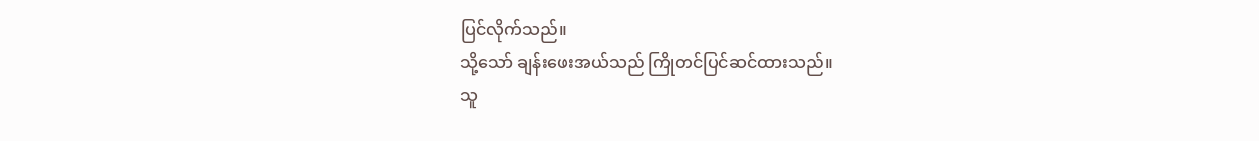ပြင်လိုက်သည်။
သို့သော် ချန်းဖေးအယ်သည် ကြိုတင်ပြင်ဆင်ထားသည်။
သူ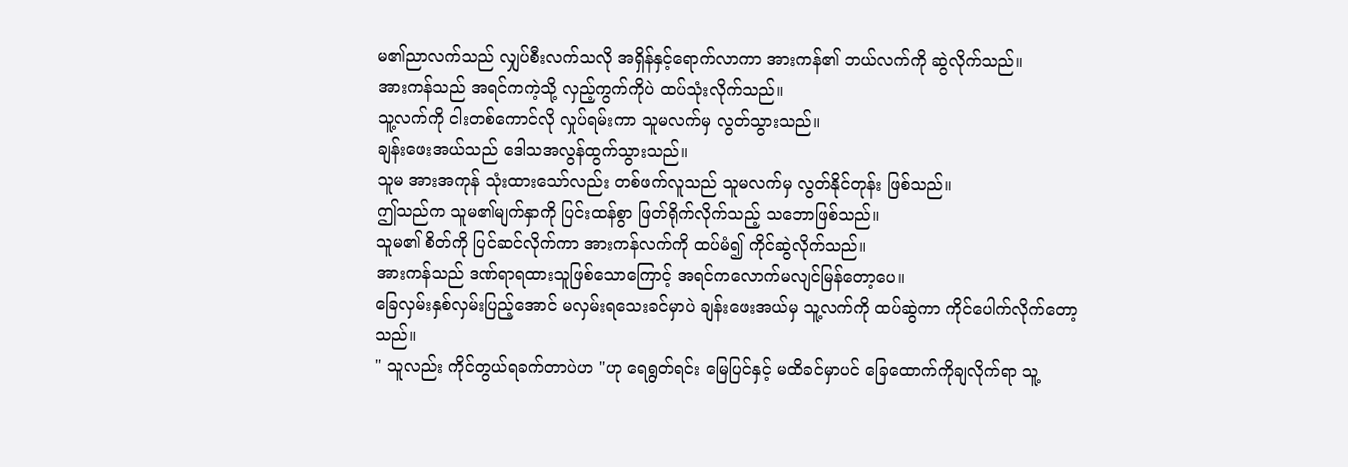မ၏ညာလက်သည် လျှပ်စီးလက်သလို အရှိန်နှင့်ရောက်လာကာ အားကန်၏ ဘယ်လက်ကို ဆွဲလိုက်သည်။
အားကန်သည် အရင်ကကဲ့သို့ လှည့်ကွက်ကိုပဲ ထပ်သုံးလိုက်သည်။
သူ့လက်ကို ငါးတစ်ကောင်လို လှုပ်ရမ်းကာ သူမလက်မှ လွတ်သွားသည်။
ချန်းဖေးအယ်သည် ဒေါသအလွန်ထွက်သွားသည်။
သူမ အားအကုန် သုံးထားသော်လည်း တစ်ဖက်လူသည် သူမလက်မှ လွတ်နိုင်တုန်း ဖြစ်သည်။
ဤသည်က သူမ၏မျက်နှာကို ပြင်းထန်စွာ ဖြတ်ရိုက်လိုက်သည့် သဘောဖြစ်သည်။
သူမ၏ စိတ်ကို ပြင်ဆင်လိုက်ကာ အားကန်လက်ကို ထပ်မံ၍ ကိုင်ဆွဲလိုက်သည်။
အားကန်သည် ဒဏ်ရာရထားသူဖြစ်သောကြောင့် အရင်ကလောက်မလျင်မြန်တော့ပေ။
ခြေလှမ်းနှစ်လှမ်းပြည့်အောင် မလှမ်းရသေးခင်မှာပဲ ချန်းဖေးအယ်မှ သူ့လက်ကို ထပ်ဆွဲကာ ကိုင်ပေါက်လိုက်တော့သည်။
" သူလည်း ကိုင်တွယ်ရခက်တာပဲဟ "ဟု ရေရွတ်ရင်း မြေပြင်နှင့် မထိခင်မှာပင် ခြေထောက်ကိုချလိုက်ရာ သူ့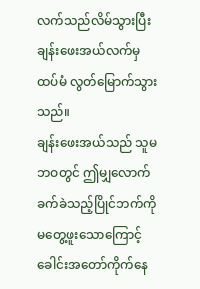လက်သည်လိမ်သွားပြီး ချန်းဖေးအယ်လက်မှ ထပ်မံ လွတ်မြောက်သွားသည်။
ချန်းဖေးအယ်သည် သူမဘဝတွင် ဤမျှလောက် ခက်ခဲသည့်ပြိုင်ဘက်ကို မတွေ့ဖူးသောကြောင့် ခေါင်းအတော်ကိုက်နေ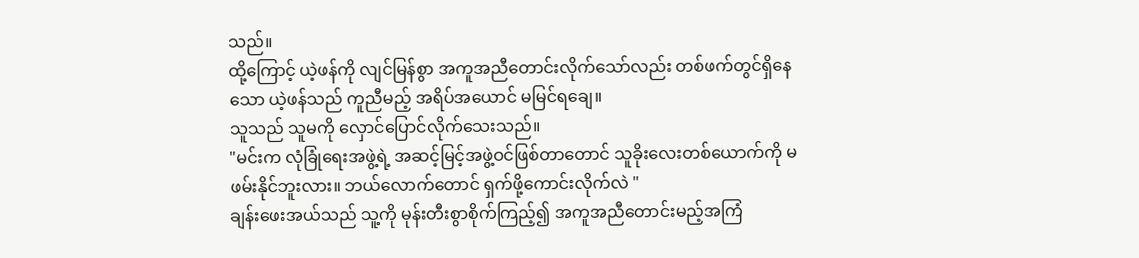သည်။
ထို့ကြောင့် ယဲ့ဖန်ကို လျင်မြန်စွာ အကူအညီတောင်းလိုက်သော်လည်း တစ်ဖက်တွင်ရှိနေသော ယဲ့ဖန်သည် ကူညီမည့် အရိပ်အယောင် မမြင်ရချေ။
သူသည် သူမကို လှောင်ပြောင်လိုက်သေးသည်။
"မင်းက လုံခြုံရေးအဖွဲ့ရဲ့ အဆင့်မြင့်အဖွဲ့ဝင်ဖြစ်တာတောင် သူခိုးလေးတစ်ယောက်ကို မဖမ်းနိုင်ဘူးလား။ ဘယ်လောက်တောင် ရှက်ဖို့ကောင်းလိုက်လဲ "
ချန်းဖေးအယ်သည် သူ့ကို မုန်းတီးစွာစိုက်ကြည့်၍ အကူအညီတောင်းမည့်အကြံ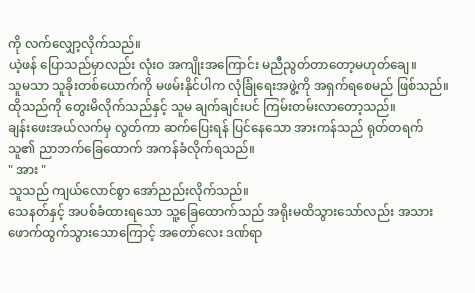ကို လက်လျှော့လိုက်သည်။
ယဲ့ဖန် ပြောသည်မှာလည်း လုံးဝ အကျိုးအကြောင်း မညီညွတ်တာတော့မဟုတ်ချေ။
သူမသာ သူခိုးတစ်ယောက်ကို မဖမ်းနိုင်ပါက လုံခြုံရေးအဖွဲ့ကို အရှက်ရစေမည် ဖြစ်သည်။
ထိုသည်ကို တွေးမိလိုက်သည်နှင့် သူမ ချက်ချင်းပင် ကြမ်းတမ်းလာတော့သည်။
ချန်းဖေးအယ်လက်မှ လွတ်ကာ ဆက်ပြေးရန် ပြင်နေသော အားကန်သည် ရုတ်တရက် သူ၏ ညာဘက်ခြေထောက် အကန်ခံလိုက်ရသည်။
" အား "
သူသည် ကျယ်လောင်စွာ အော်ညည်းလိုက်သည်။
သေနတ်နှင့် အပစ်ခံထားရသော သူ့ခြေထောက်သည် အရိုးမထိသွားသော်လည်း အသားဖောက်ထွက်သွားသောကြောင့် အတော်လေး ဒဏ်ရာ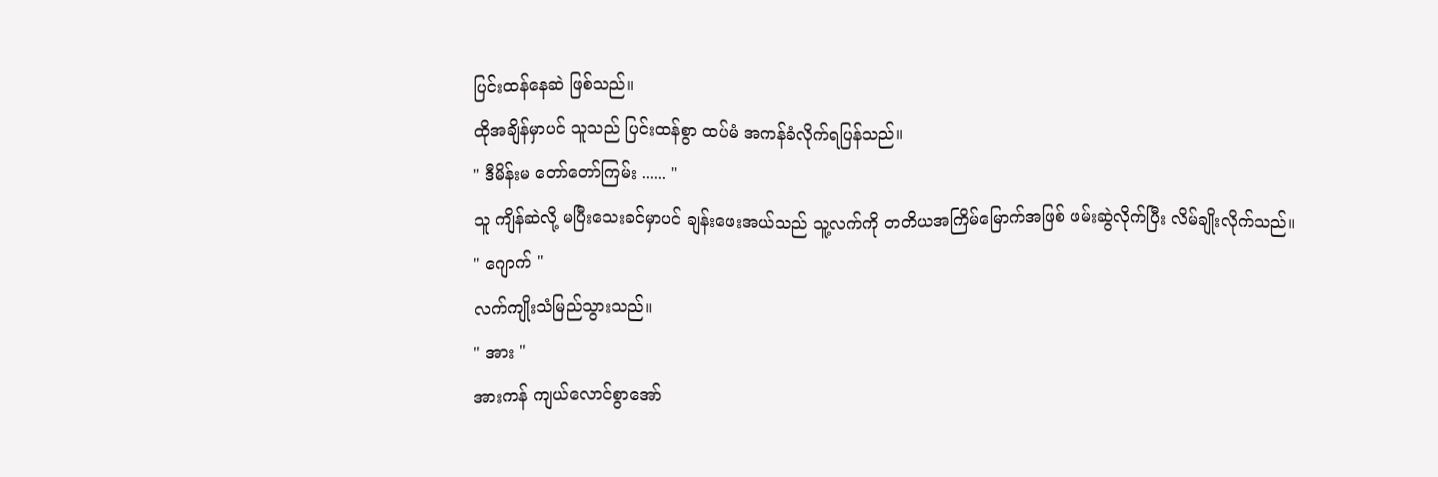ပြင်းထန်နေဆဲ ဖြစ်သည်။
ထိုအချိန်မှာပင် သူသည် ပြင်းထန်စွာ ထပ်မံ အကန်ခံလိုက်ရပြန်သည်။
" ဒီမိန်းမ တော်တော်ကြမ်း ...... "
သူ ကျိန်ဆဲလို့ မပြီးသေးခင်မှာပင် ချန်းဖေးအယ်သည် သူ့လက်ကို တတိယအကြိမ်မြောက်အဖြစ် ဖမ်းဆွဲလိုက်ပြီး လိမ်ချိုးလိုက်သည်။
" ဂျောက် "
လက်ကျိုးသံမြည်သွားသည်။
" အား "
အားကန် ကျယ်လောင်စွာအော်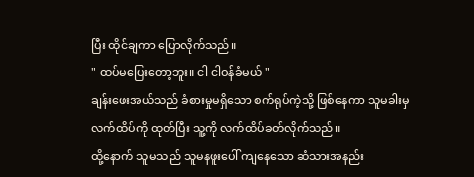ပြီး ထိုင်ချကာ ပြောလိုက်သည်။
" ထပ်မပြေးတော့ဘူး။ ငါ ငါဝန်ခံမယ် "
ချန်းဖေးအယ်သည် ခံစားမှုမရှိသော စက်ရုပ်ကဲ့သို့ ဖြစ်နေကာ သူမခါးမှ လက်ထိပ်ကို ထုတ်ပြီး သူ့ကို လက်ထိပ်ခတ်လိုက်သည်။
ထို့နောက် သူမသည် သူမနဖူးပေါ် ကျနေသော ဆံသားအနည်း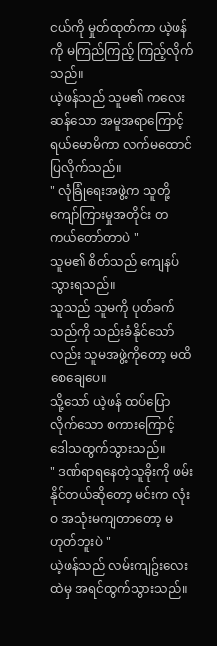ငယ်ကို မှုတ်ထုတ်ကာ ယဲ့ဖန်ကို မကြည်ကြည့် ကြည့်လိုက်သည်။
ယဲ့ဖန်သည် သူမ၏ ကလေးဆန်သော အမူအရာကြောင့် ရယ်မောမိကာ လက်မထောင်ပြလိုက်သည်။
" လုံခြုံရေးအဖွဲ့က သူတို့ကျော်ကြားမှုအတိုင်း တကယ်တော်တာပဲ "
သူမ၏ စိတ်သည် ကျေနပ်သွားရသည်။
သူသည် သူမကို ပုတ်ခက်သည်ကို သည်းခံနိုင်သော်လည်း သူမအဖွဲ့ကိုတော့ မထိစေချေပေ။
သို့သော် ယဲ့ဖန် ထပ်ပြောလိုက်သော စကားကြောင့် ဒေါသထွက်သွားသည်။
" ဒဏ်ရာရနေတဲ့သူခိုးကို ဖမ်းနိုင်တယ်ဆိုတော့ မင်းက လုံးဝ အသုံးမကျတာတော့ မဟုတ်ဘူးပဲ "
ယဲ့ဖန်သည် လမ်းကျဥ်းလေးထဲမှ အရင်ထွက်သွားသည်။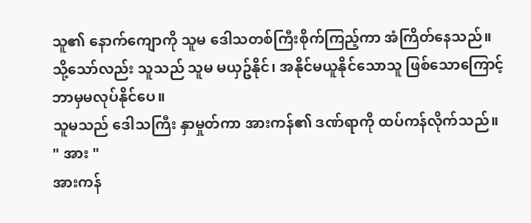သူ၏ နောက်ကျောကို သူမ ဒေါသတစ်ကြီးစိုက်ကြည့်ကာ အံကြိတ်နေသည်။
သို့သော်လည်း သူသည် သူမ မယှဥ်နိုင်၊ အနိုင်မယူနိုင်သောသူ ဖြစ်သောကြောင့် ဘာမှမလုပ်နိုင်ပေ။
သူမသည် ဒေါသကြီး နှာမှုတ်ကာ အားကန်၏ ဒဏ်ရာကို ထပ်ကန်လိုက်သည်။
" အား "
အားကန်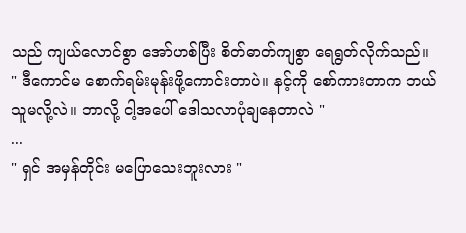သည် ကျယ်လောင်စွာ အော်ဟစ်ပြီး စိတ်ဓာတ်ကျစွာ ရေရွတ်လိုက်သည်။
" ဒီကောင်မ စောက်ရမ်းမုန်းဖို့ကောင်းတာပဲ။ နင့်ကို စော်ကားတာက ဘယ်သူမလို့လဲ။ ဘာလို့ ငါ့အပေါ် ဒေါသလာပုံချနေတာလဲ "
...
" ရှင် အမှန်တိုင်း မပြောသေးဘူးလား "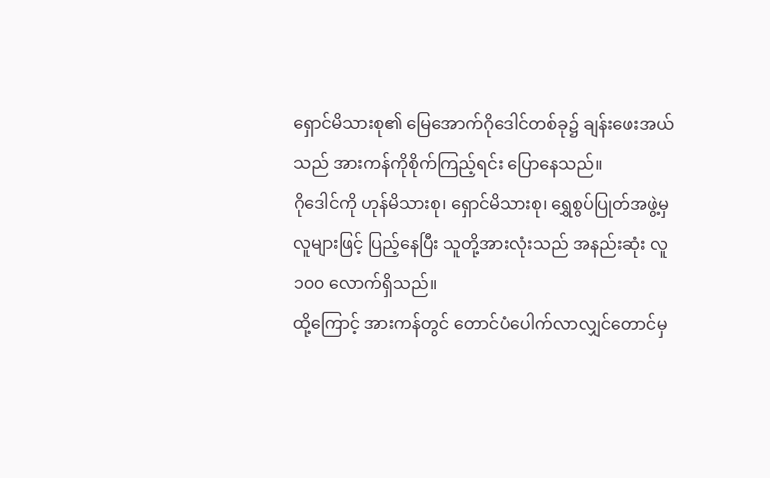ရှောင်မိသားစု၏ မြေအောက်ဂိုဒေါင်တစ်ခု၌ ချန်းဖေးအယ်သည် အားကန်ကိုစိုက်ကြည့်ရင်း ပြောနေသည်။
ဂိုဒေါင်ကို ဟုန်မိသားစု၊ ရှောင်မိသားစု၊ ရွှေစွပ်ပြုတ်အဖွဲ့မှ လူများဖြင့် ပြည့်နေပြီး သူတို့အားလုံးသည် အနည်းဆုံး လူ၁၀၀ လောက်ရှိသည်။
ထို့ကြောင့် အားကန်တွင် တောင်ပံပေါက်လာလျှင်တောင်မှ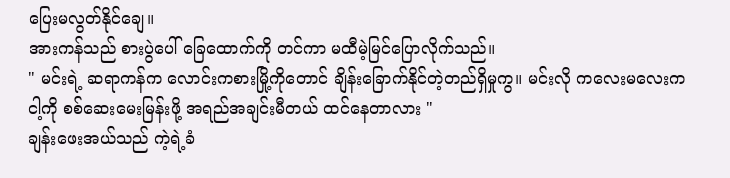ပြေးမလွတ်နိုင်ချေ။
အားကန်သည် စားပွဲပေါ် ခြေထောက်ကို တင်ကာ မထီမဲ့မြင်ပြောလိုက်သည်။
" မင်းရဲ့ ဆရာကန်က လောင်းကစားမြို့ကိုတောင် ချိန်းခြောက်နိုင်တဲ့တည်ရှိမှုကွ။ မင်းလို ကလေးမလေးက ငါ့ကို စစ်ဆေးမေးမြန်းဖို့ အရည်အချင်းမီတယ် ထင်နေတာလား "
ချန်းဖေးအယ်သည် ကဲ့ရဲ့ခံ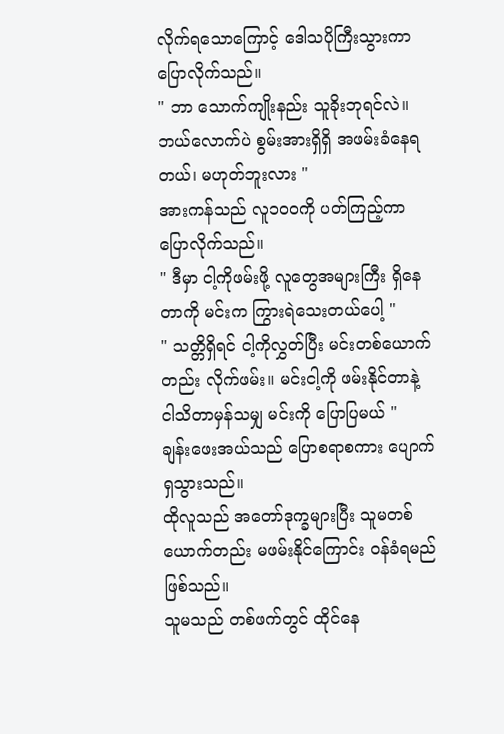လိုက်ရသောကြောင့် ဒေါသပိုကြီးသွားကာ ပြောလိုက်သည်။
" ဘာ သောက်ကျိုးနည်း သူခိုးဘုရင်လဲ။ ဘယ်လောက်ပဲ စွမ်းအားရှိရှိ အဖမ်းခံနေရတယ်၊ မဟုတ်ဘူးလား "
အားကန်သည် လူ၁၀၀ကို ပတ်ကြည့်ကာ ပြောလိုက်သည်။
" ဒီမှာ ငါ့ကိုဖမ်းဖို့ လူတွေအများကြီး ရှိနေတာကို မင်းက ကြွားရဲသေးတယ်ပေါ့ "
" သတ္တိရှိရင် ငါ့ကိုလွှတ်ပြီး မင်းတစ်ယောက်တည်း လိုက်ဖမ်း။ မင်းငါ့ကို ဖမ်းနိုင်တာနဲ့ ငါသိတာမှန်သမျှ မင်းကို ပြောပြမယ် "
ချန်းဖေးအယ်သည် ပြောစရာစကား ပျောက်ရှသွားသည်။
ထိုလူသည် အတော်ဒုက္ခများပြီး သူမတစ်ယောက်တည်း မဖမ်းနိုင်ကြောင်း ဝန်ခံရမည် ဖြစ်သည်။
သူမသည် တစ်ဖက်တွင် ထိုင်နေ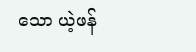သော ယဲ့ဖန်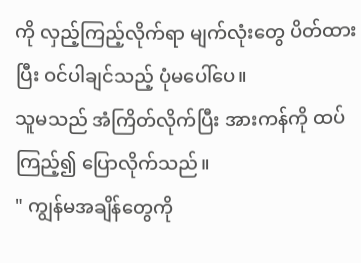ကို လှည့်ကြည့်လိုက်ရာ မျက်လုံးတွေ ပိတ်ထားပြီး ဝင်ပါချင်သည့် ပုံမပေါ်ပေ။
သူမသည် အံကြိတ်လိုက်ပြီး အားကန်ကို ထပ်ကြည့်၍ ပြောလိုက်သည်။
" ကျွန်မအချိန်တွေကို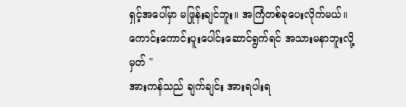ရှင့်အပေါ်မှာ မဖြုန်းချင်ဘူး။ အကြံတစ်ခုပေးလိုက်မယ်။ ကောင်းကောင်းပူးပေါင်းဆောင်ရွက်ရင် အသားမနာဘူးလို့မှတ် "
အားကန်သည် ချက်ချင်း အားရပါးရ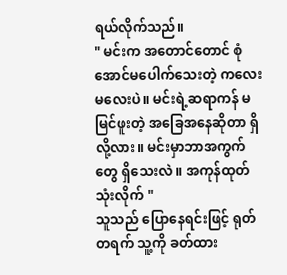ရယ်လိုက်သည်။
" မင်းက အတောင်တောင် စုံအောင်မပေါက်သေးတဲ့ ကလေးမလေးပဲ။ မင်းရဲ့ဆရာကန် မမြင်ဖူးတဲ့ အခြေအနေဆိုတာ ရှိလို့လား။ မင်းမှာဘာအကွက်တွေ ရှိသေးလဲ။ အကုန်ထုတ်သုံးလိုက် "
သူသည် ပြောနေရင်းဖြင့် ရုတ်တရက် သူ့ကို ခတ်ထား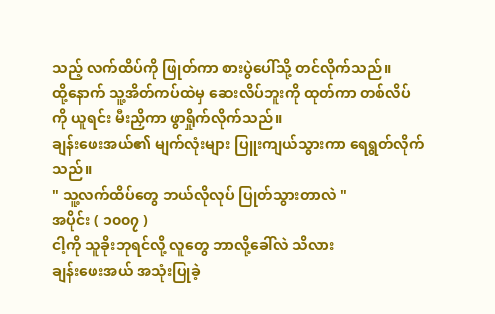သည့် လက်ထိပ်ကို ဖြုတ်ကာ စားပွဲပေါ်သို့ တင်လိုက်သည်။
ထို့နောက် သူ့အိတ်ကပ်ထဲမှ ဆေးလိပ်ဘူးကို ထုတ်ကာ တစ်လိပ်ကို ယူရင်း မီးညှိကာ ဖွာရှိုက်လိုက်သည်။
ချန်းဖေးအယ်၏ မျက်လုံးများ ပြူးကျယ်သွားကာ ရေရွတ်လိုက်သည်။
" သူ့လက်ထိပ်တွေ ဘယ်လိုလုပ် ပြုတ်သွားတာလဲ "
အပိုင်း ( ၁၀၀၇ )
ငါ့ကို သူခိုးဘုရင်လို့ လူတွေ ဘာလို့ခေါ်လဲ သိလား
ချန်းဖေးအယ် အသုံးပြုခဲ့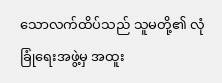သောလက်ထိပ်သည် သူမတို့၏ လုံခြုံရေးအဖွဲ့မှ အထူး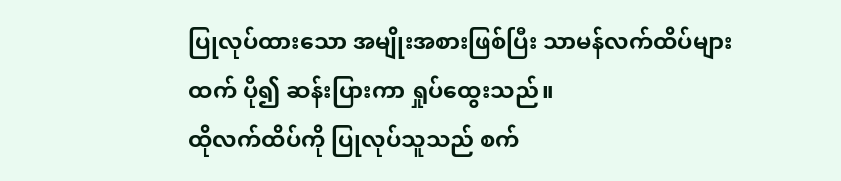ပြုလုပ်ထားသော အမျိုးအစားဖြစ်ပြီး သာမန်လက်ထိပ်များထက် ပို၍ ဆန်းပြားကာ ရှုပ်ထွေးသည်။
ထိုလက်ထိပ်ကို ပြုလုပ်သူသည် စက်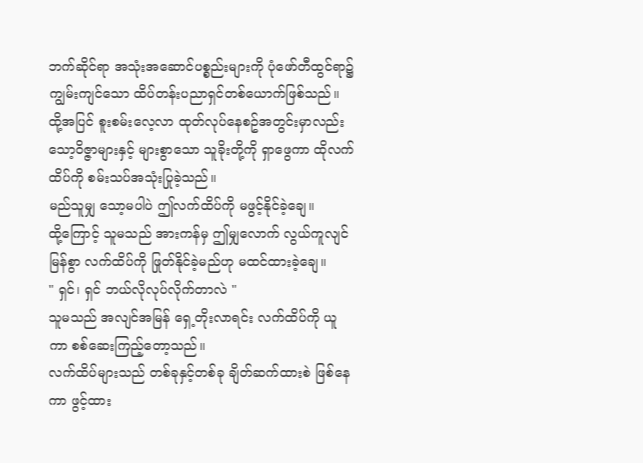ဘက်ဆိုင်ရာ အသုံးအဆောင်ပစ္စည်းများကို ပုံဖော်တီထွင်ရာ၌ ကျွမ်းကျင်သော ထိပ်တန်းပညာရှင်တစ်ယောက်ဖြစ်သည်။
ထို့အပြင် စူးစမ်းလေ့လာ ထုတ်လုပ်နေစဥ်အတွင်းမှာလည်း သော့ဝိဇ္ဇာများနှင့် များစွာသော သူခိုးတို့ကို ရှာဖွေကာ ထိုလက်ထိပ်ကို စမ်းသပ်အသုံးပြုခဲ့သည်။
မည်သူမျှ သော့မပါပဲ ဤလက်ထိပ်ကို မဖွင့်နိုင်ခဲ့ချေ။
ထို့ကြောင့် သူမသည် အားကန်မှ ဤမျှလောက် လွယ်ကူလျင်မြန်စွာ လက်ထိပ်ကို ဖြုတ်နိုင်ခဲ့မည်ဟု မထင်ထားခဲ့ချေ။
" ရှင်၊ ရှင် ဘယ်လိုလုပ်လိုက်တာလဲ "
သူမသည် အလျင်အမြန် ရှေ့တိုးလာရင်း လက်ထိပ်ကို ယူကာ စစ်ဆေးကြည့်တော့သည်။
လက်ထိပ်များသည် တစ်ခုနှင့်တစ်ခု ချိတ်ဆက်ထားစဲ ဖြစ်နေကာ ဖွင့်ထား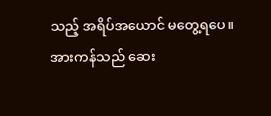သည့် အရိပ်အယောင် မတွေ့ရပေ။
အားကန်သည် ဆေး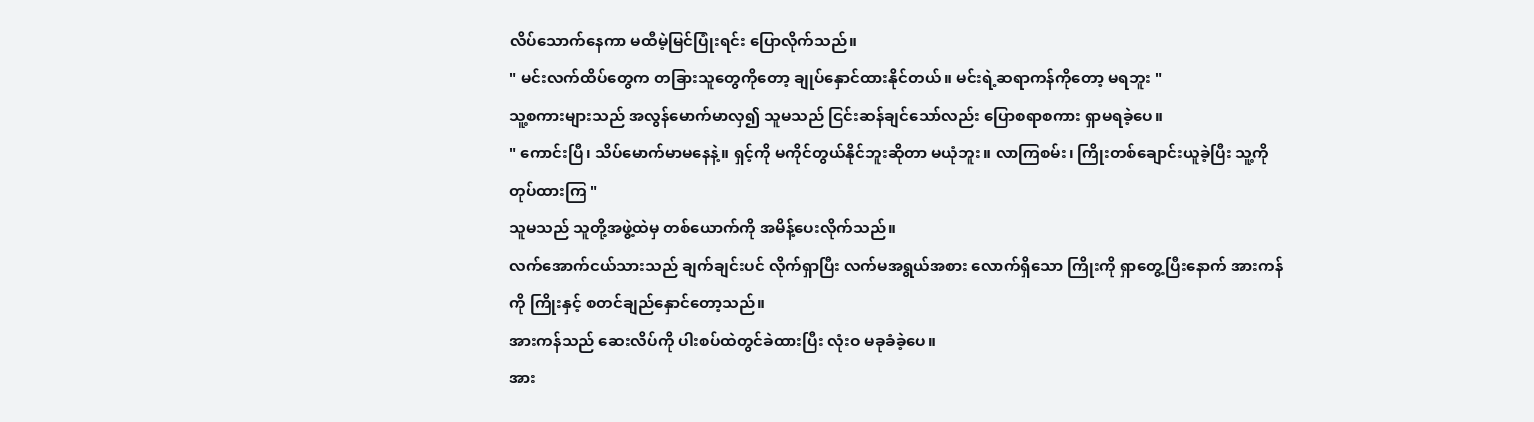လိပ်သောက်နေကာ မထီမဲ့မြင်ပြုံးရင်း ပြောလိုက်သည်။
" မင်းလက်ထိပ်တွေက တခြားသူတွေကိုတော့ ချုပ်နှောင်ထားနိုင်တယ်။ မင်းရဲ့ဆရာကန်ကိုတော့ မရဘူး "
သူ့စကားများသည် အလွန်မောက်မာလှ၍ သူမသည် ငြင်းဆန်ချင်သော်လည်း ပြောစရာစကား ရှာမရခဲ့ပေ။
" ကောင်းပြီ၊ သိပ်မောက်မာမနေနဲ့။ ရှင့်ကို မကိုင်တွယ်နိုင်ဘူးဆိုတာ မယုံဘူး။ လာကြစမ်း၊ ကြိုးတစ်ချောင်းယူခဲ့ပြီး သူ့ကိုတုပ်ထားကြ "
သူမသည် သူတို့အဖွဲ့ထဲမှ တစ်ယောက်ကို အမိန့်ပေးလိုက်သည်။
လက်အောက်ငယ်သားသည် ချက်ချင်းပင် လိုက်ရှာပြီး လက်မအရွယ်အစား လောက်ရှိသော ကြိုးကို ရှာတွေ့ပြီးနောက် အားကန်ကို ကြိုးနှင့် စတင်ချည်နှောင်တော့သည်။
အားကန်သည် ဆေးလိပ်ကို ပါးစပ်ထဲတွင်ခဲထားပြီး လုံးဝ မခုခံခဲ့ပေ။
အား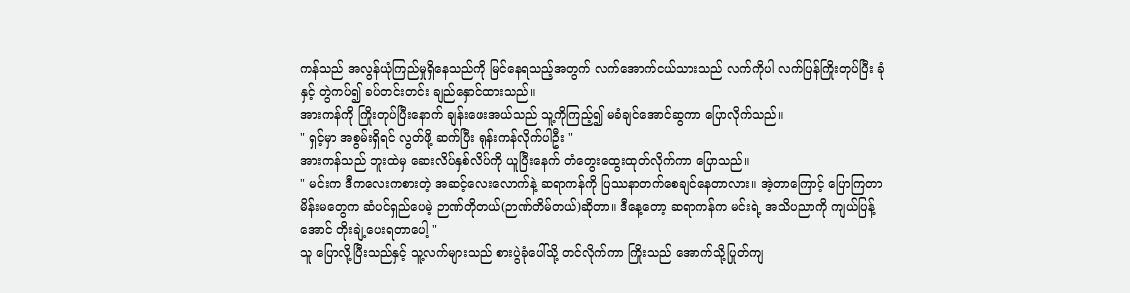ကန်သည် အလွန်ယုံကြည်မှုရှိနေသည်ကို မြင်နေရသည့်အတွက် လက်အောက်ငယ်သားသည် လက်ကိုပါ လက်ပြန်ကြိုးတုပ်ပြီး ခုံနှင့် တွဲကပ်၍ ခပ်တင်းတင်း ချည်နှောင်ထားသည်။
အားကန်ကို ကြိုးတုပ်ပြီးနောက် ချန်းဖေးအယ်သည် သူ့ကိုကြည့်၍ မခံချင်အောင်ဆွကာ ပြောလိုက်သည်။
" ရှင့်မှာ အစွမ်းရှိရင် လွတ်ဖို့ ဆက်ပြီး ရုန်းကန်လိုက်ပါဦး "
အားကန်သည် ဘူးထဲမှ ဆေးလိပ်နှစ်လိပ်ကို ယူပြီးနေက် တံတွေးထွေးထုတ်လိုက်ကာ ပြောသည်။
" မင်းက ဒီကလေးကစားတဲ့ အဆင့်လေးလောက်နဲ့ ဆရာကန်ကို ပြဿနာတက်စေချင်နေတာလား။ အဲ့တာကြောင့် ပြောကြတာ မိန်းမတွေက ဆံပင်ရှည်ပေမဲ့ ဉာဏ်တိုတယ်(ဉာဏ်တိမ်တယ်)ဆိုတာ။ ဒီနေ့တော့ ဆရာကန်က မင်းရဲ့ အသိပညာကို ကျယ်ပြန့်အောင် တိုးချဲ့ပေးရတာပေါ့ "
သူ ပြောလို့ပြီးသည်နှင့် သူ့လက်များသည် စားပွဲခုံပေါ်သို့ တင်လိုက်ကာ ကြိုးသည် အောက်သို့ပြုတ်ကျ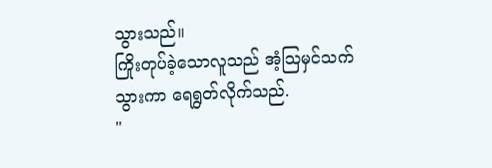သွားသည်။
ကြိုးတုပ်ခဲ့သောလူသည် အံ့သြမှင်သက်သွားကာ ရေရွတ်လိုက်သည်.
"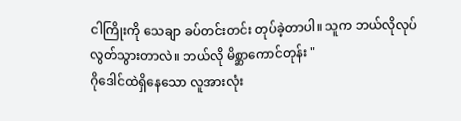ငါကြိုးကို သေချာ ခပ်တင်းတင်း တုပ်ခဲ့တာပါ။ သူက ဘယ်လိုလုပ် လွတ်သွားတာလဲ။ ဘယ်လို မိစ္ဆာကောင်တုန်း "
ဂိုဒေါင်ထဲရှိနေသော လူအားလုံး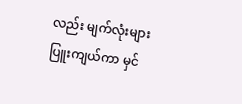လည်း မျက်လုံးများ ပြူးကျယ်ကာ မှင်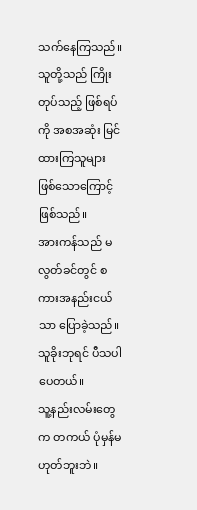သက်နေကြသည်။
သူတို့သည် ကြိုးတုပ်သည့် ဖြစ်ရပ်ကို အစအဆုံး မြင်ထားကြသူများ ဖြစ်သောကြောင့် ဖြစ်သည်။
အားကန်သည် မလွတ်ခင်တွင် စကားအနည်းငယ်သာ ပြောခဲ့သည်။
သူခိုးဘုရင် ပီသပါပေတယ်။
သူ့နည်းလမ်းတွေက တကယ် ပုံမှန်မဟုတ်ဘူးဘဲ။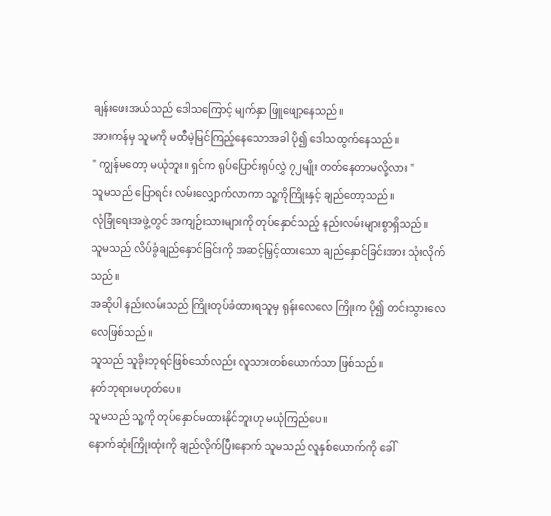ချန်းဖေးအယ်သည် ဒေါသကြောင့် မျက်နှာ ဖြူဖျော့နေသည်။
အားကန်မှ သူမကို မထီမဲ့မြင်ကြည့်နေသောအခါ ပို၍ ဒေါသထွက်နေသည်။
" ကျွန်မတော့ မယုံဘူး။ ရှင်က ရုပ်ပြောင်းရုပ်လွှဲ ၇၂မျိုး တတ်နေတာမလို့လား "
သူမသည် ပြောရင်း လမ်းလျှောက်လာကာ သူ့ကိုကြိုးနှင့် ချည်တော့သည်။
လုံခြုံရေးအဖွဲ့တွင် အကျဉ်းသားများကို တုပ်နှောင်သည့် နည်းလမ်းများစွာရှိသည်။
သူမသည် လိပ်ခွံချည်နှောင်ခြင်းကို အဆင့်မြှင့်ထားသော ချည်နှောင်ခြင်းအား သုံးလိုက်သည်။
အဆိုပါ နည်းလမ်းသည် ကြိုးတုပ်ခံထားရသူမှ ရုန်းလေလေ ကြိုးက ပို၍ တင်းသွားလေလေဖြစ်သည်။
သူသည် သူခိုးဘုရင်ဖြစ်သော်လည်း လူသားတစ်ယောက်သာ ဖြစ်သည်။
နတ်ဘုရားမဟုတ်ပေ။
သူမသည် သူ့ကို တုပ်နှောင်မထားနိုင်ဘူးဟု မယုံကြည်ပေ။
နောက်ဆုံးကြိုးထုံးကို ချည်လိုက်ပြီးနောက် သူမသည် လူနှစ်ယောက်ကို ခေါ်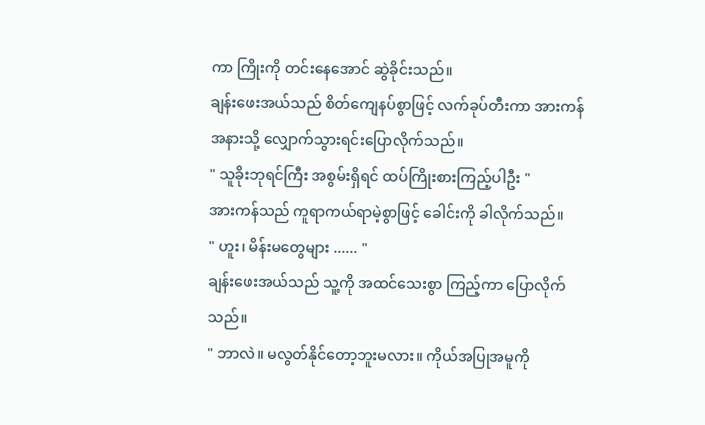ကာ ကြိုးကို တင်းနေအောင် ဆွဲခိုင်းသည်။
ချန်းဖေးအယ်သည် စိတ်ကျေနပ်စွာဖြင့် လက်ခုပ်တီးကာ အားကန်အနားသို့ လျှောက်သွားရင်းပြောလိုက်သည်။
" သူခိုးဘုရင်ကြီး အစွမ်းရှိရင် ထပ်ကြိုးစားကြည့်ပါဦး "
အားကန်သည် ကူရာကယ်ရာမဲ့စွာဖြင့် ခေါင်းကို ခါလိုက်သည်။
" ဟူး၊ မိန်းမတွေများ ...... "
ချန်းဖေးအယ်သည် သူ့ကို အထင်သေးစွာ ကြည့်ကာ ပြောလိုက်သည်။
" ဘာလဲ။ မလွတ်နိုင်တော့ဘူးမလား။ ကိုယ်အပြုအမူကို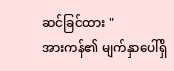ဆင်ခြင်ထား "
အားကန်၏ မျက်နှာပေါ်ရှိ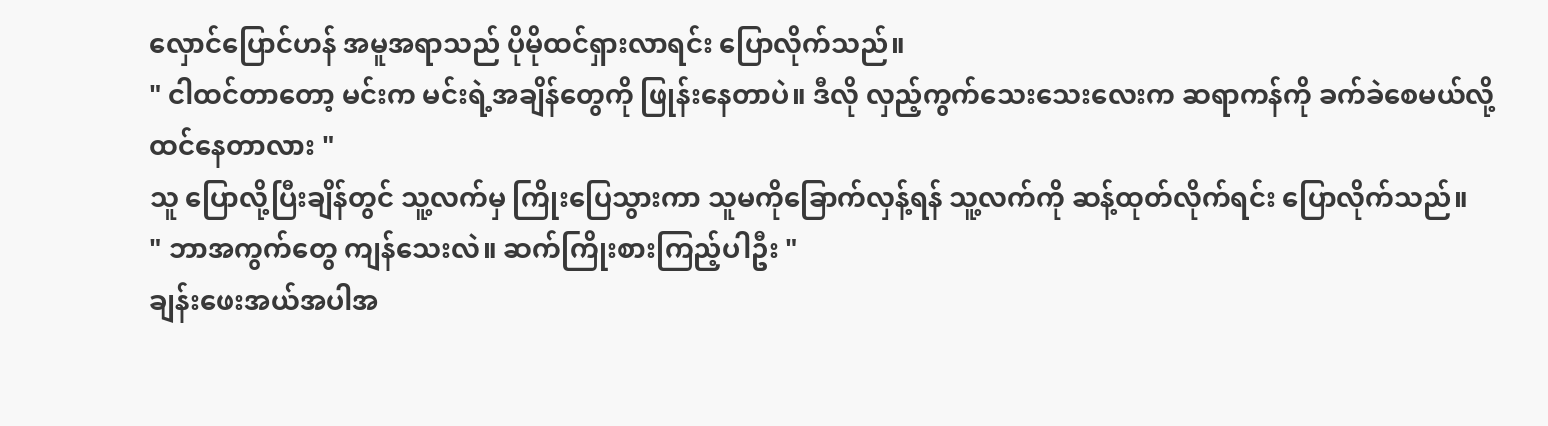လှောင်ပြောင်ဟန် အမူအရာသည် ပိုမိုထင်ရှားလာရင်း ပြောလိုက်သည်။
" ငါထင်တာတော့ မင်းက မင်းရဲ့အချိန်တွေကို ဖြုန်းနေတာပဲ။ ဒီလို လှည့်ကွက်သေးသေးလေးက ဆရာကန်ကို ခက်ခဲစေမယ်လို့ ထင်နေတာလား "
သူ ပြောလို့ပြီးချိန်တွင် သူ့လက်မှ ကြိုးပြေသွားကာ သူမကိုခြောက်လှန့်ရန် သူ့လက်ကို ဆန့်ထုတ်လိုက်ရင်း ပြောလိုက်သည်။
" ဘာအကွက်တွေ ကျန်သေးလဲ။ ဆက်ကြိုးစားကြည့်ပါဦး "
ချန်းဖေးအယ်အပါအ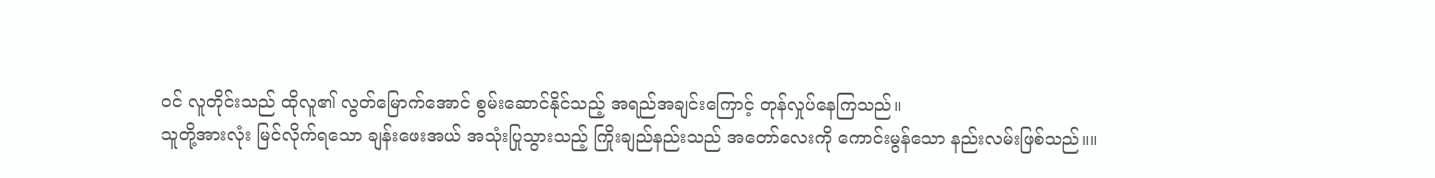ဝင် လူတိုင်းသည် ထိုလူ၏ လွတ်မြောက်အောင် စွမ်းဆောင်နိုင်သည့် အရည်အချင်းကြောင့် တုန်လှုပ်နေကြသည်။
သူတို့အားလုံး မြင်လိုက်ရသော ချန်းဖေးအယ် အသုံးပြုသွားသည့် ကြိုးချည်နည်းသည် အတော်လေးကို ကောင်းမွန်သော နည်းလမ်းဖြစ်သည်။။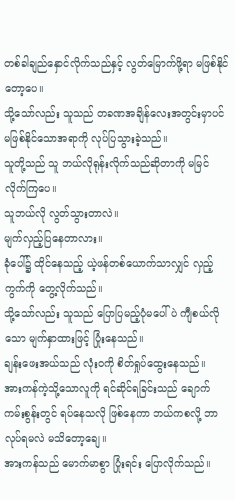တစ်ခါချည်နှောင်လိုက်သည်နှင့် လွတ်မြောက်ဖို့ရာ မဖြစ်နိုင်တော့ပေ။
သို့သော်လည်း သူသည် တခဏအချိန်လေးအတွင်းမှာပင် မဖြစ်နိုင်သောအရာကို လုပ်ပြသွားခဲ့သည်။
သူတို့သည် သူ ဘယ်လိုရုန်းလိုက်သည်ဆိုတာကို မမြင်လိုက်ကြပေ။
သူဘယ်လို လွတ်သွားတာလဲ။
မျက်လှည့်ပြနေတာလား။
ခုံပေါ်၌ ထိုင်နေသည့် ယဲ့ဖန်တစ်ယောက်သာလျှင် လှည့်ကွက်ကို တွေ့လိုက်သည်။
သို့သော်လည်း သူသည် ပြောပြမည့်ပုံမပေါ်ပဲ ကျီစယ်လိုသော မျက်နှာထားဖြင့် ပြုံးနေသည်။
ချန်းဖေးအယ်သည် လုံးဝကို စိတ်ရှုပ်ထွေးနေသည်။
အားကန်ကဲ့သို့သောလူကို ရင်ဆိုင်ရခြင်းသည် ချောက်ကမ်းစွန်းတွင် ရပ်နေသလို ဖြစ်နေကာ ဘယ်ကစလို့ ဘာလုပ်ရမလဲ မသိတော့ချေ။
အားကန်သည် မောက်မာစွာ ပြုံးရင်း ပြောလိုက်သည်။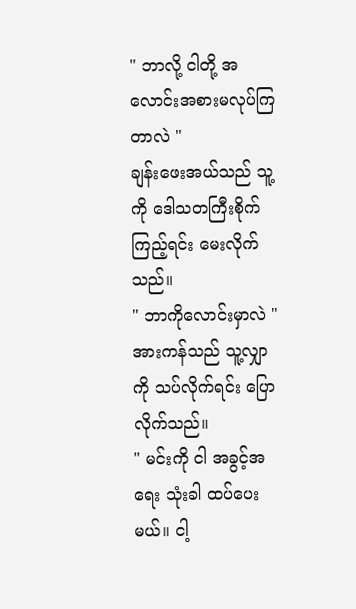" ဘာလို့ ငါတို့ အလောင်းအစားမလုပ်ကြတာလဲ "
ချန်းဖေးအယ်သည် သူ့ကို ဒေါသတကြီးစိုက်ကြည့်ရင်း မေးလိုက်သည်။
" ဘာကိုလောင်းမှာလဲ "
အားကန်သည် သူ့လျှာကို သပ်လိုက်ရင်း ပြောလိုက်သည်။
" မင်းကို ငါ အခွင့်အရေး သုံးခါ ထပ်ပေးမယ်။ ငါ့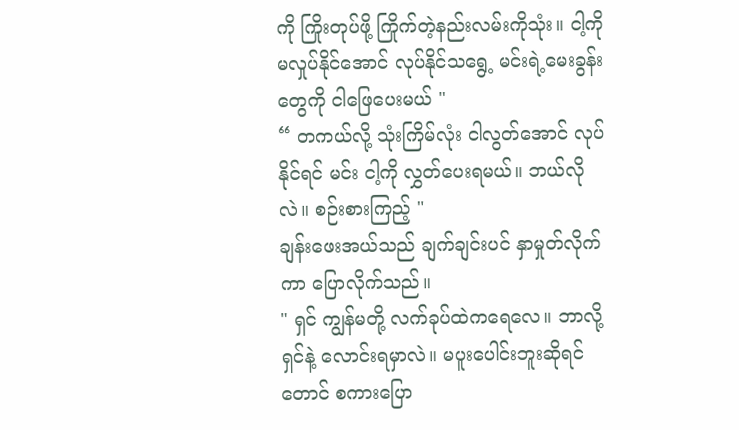ကို ကြိုးတုပ်ဖို့ ကြိုက်တဲ့နည်းလမ်းကိုသုံး။ ငါ့ကို မလှုပ်နိုင်အောင် လုပ်နိုင်သရွေ့ မင်းရဲ့မေးခွန်းတွေကို ငါဖြေပေးမယ် "
“ တကယ်လို့ သုံးကြိမ်လုံး ငါလွတ်အောင် လုပ်နိုင်ရင် မင်း ငါ့ကို လွှတ်ပေးရမယ်။ ဘယ်လိုလဲ။ စဉ်းစားကြည့် "
ချန်းဖေးအယ်သည် ချက်ချင်းပင် နှာမှုတ်လိုက်ကာ ပြောလိုက်သည်။
" ရှင် ကျွန်မတို့ လက်ခုပ်ထဲကရေလေ။ ဘာလို့ ရှင်နဲ့ လောင်းရမှာလဲ။ မပူးပေါင်းဘူးဆိုရင်တောင် စကားပြော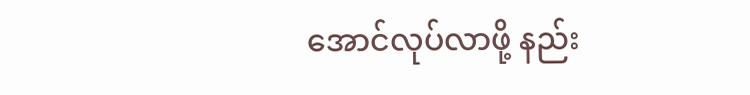အောင်လုပ်လာဖို့ နည်း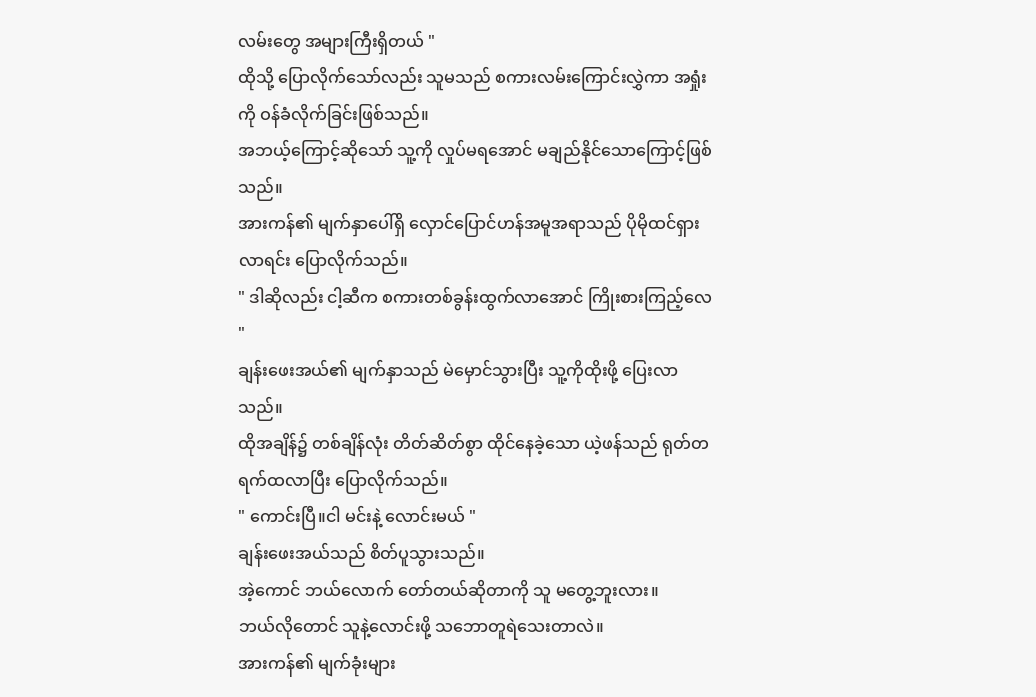လမ်းတွေ အများကြီးရှိတယ် "
ထိုသို့ ပြောလိုက်သော်လည်း သူမသည် စကားလမ်းကြောင်းလွှဲကာ အရှုံးကို ဝန်ခံလိုက်ခြင်းဖြစ်သည်။
အဘယ့်ကြောင့်ဆိုသော် သူ့ကို လှုပ်မရအောင် မချည်နိုင်သောကြောင့်ဖြစ်သည်။
အားကန်၏ မျက်နှာပေါ်ရှိ လှောင်ပြောင်ဟန်အမူအရာသည် ပိုမိုထင်ရှားလာရင်း ပြောလိုက်သည်။
" ဒါဆိုလည်း ငါ့ဆီက စကားတစ်ခွန်းထွက်လာအောင် ကြိုးစားကြည့်လေ "
ချန်းဖေးအယ်၏ မျက်နှာသည် မဲမှောင်သွားပြီး သူ့ကိုထိုးဖို့ ပြေးလာသည်။
ထိုအချိန်၌ တစ်ချိန်လုံး တိတ်ဆိတ်စွာ ထိုင်နေခဲ့သော ယဲ့ဖန်သည် ရုတ်တရက်ထလာပြီး ပြောလိုက်သည်။
" ကောင်းပြီ။ငါ မင်းနဲ့ လောင်းမယ် "
ချန်းဖေးအယ်သည် စိတ်ပူသွားသည်။
အဲ့ကောင် ဘယ်လောက် တော်တယ်ဆိုတာကို သူ မတွေ့ဘူးလား။
ဘယ်လိုတောင် သူနဲ့လောင်းဖို့ သဘောတူရဲသေးတာလဲ။
အားကန်၏ မျက်ခုံးများ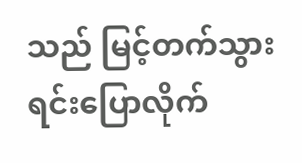သည် မြင့်တက်သွားရင်းပြောလိုက်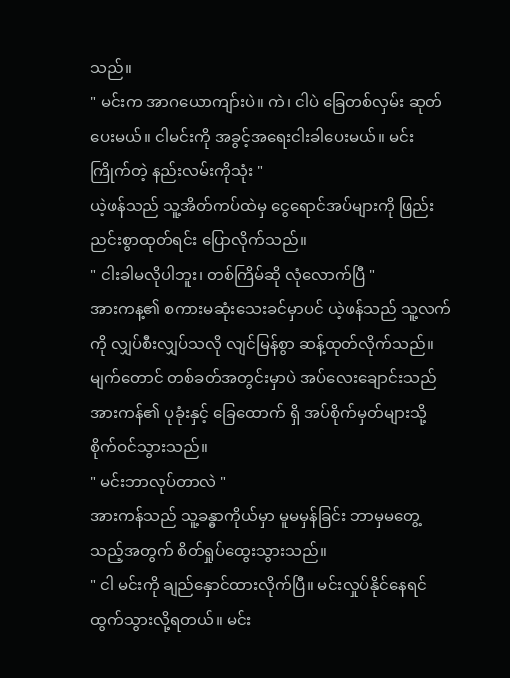သည်။
" မင်းက အာဂယောကျာ်းပဲ။ ကဲ၊ ငါပဲ ခြေတစ်လှမ်း ဆုတ်ပေးမယ်။ ငါမင်းကို အခွင့်အရေးငါးခါပေးမယ်။ မင်းကြိုက်တဲ့ နည်းလမ်းကိုသုံး "
ယဲ့ဖန်သည် သူ့အိတ်ကပ်ထဲမှ ငွေရောင်အပ်များကို ဖြည်းညင်းစွာထုတ်ရင်း ပြောလိုက်သည်။
" ငါးခါမလိုပါဘူး၊ တစ်ကြိမ်ဆို လုံလောက်ပြီ "
အားကန့၏ စကားမဆုံးသေးခင်မှာပင် ယဲ့ဖန်သည် သူ့လက်ကို လျှပ်စီးလျှပ်သလို လျင်မြန်စွာ ဆန့်ထုတ်လိုက်သည်။
မျက်တောင် တစ်ခတ်အတွင်းမှာပဲ အပ်လေးချောင်းသည် အားကန်၏ ပုခုံးနှင့် ခြေထောက် ရှိ အပ်စိုက်မှတ်များသို့ စိုက်ဝင်သွားသည်။
" မင်းဘာလုပ်တာလဲ "
အားကန်သည် သူ့ခန္ဓာကိုယ်မှာ မူမမှန်ခြင်း ဘာမှမတွေ့သည့်အတွက် စိတ်ရှုပ်ထွေးသွားသည်။
" ငါ မင်းကို ချည်နှောင်ထားလိုက်ပြီ။ မင်းလှုပ်နိုင်နေရင် ထွက်သွားလို့ရတယ်။ မင်း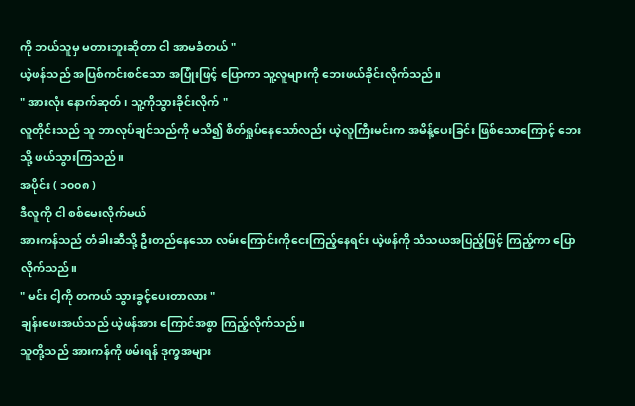ကို ဘယ်သူမှ မတားဘူးဆိုတာ ငါ အာမခံတယ် "
ယဲ့ဖန်သည် အပြစ်ကင်းစင်သော အပြုံးဖြင့် ပြောကာ သူ့လူများကို ဘေးဖယ်ခိုင်းလိုက်သည်။
" အားလုံး နောက်ဆုတ်၊ သူ့ကိုသွားခိုင်းလိုက် "
လူတိုင်းသည် သူ ဘာလုပ်ချင်သည်ကို မသိ၍ စိတ်ရှုပ်နေသော်လည်း ယဲ့လူကြီးမင်းက အမိန့်ပေးခြင်း ဖြစ်သောကြောင့် ဘေးသို့ ဖယ်သွားကြသည်။
အပိုင်း ( ၁၀၀၈ )
ဒီလူကို ငါ စစ်မေးလိုက်မယ်
အားကန်သည် တံခါးဆီသို့ ဦးတည်နေသော လမ်းကြောင်းကိုငေးကြည့်နေရင်း ယဲ့ဖန်ကို သံသယအပြည့်ဖြင့် ကြည့်ကာ ပြောလိုက်သည်။
" မင်း ငါ့ကို တကယ် သွားခွင့်ပေးတာလား "
ချန်းဖေးအယ်သည် ယဲ့ဖန်အား ကြောင်အစွာ ကြည့်လိုက်သည်။
သူတို့သည် အားကန်ကို ဖမ်းရန် ဒုက္ခအများ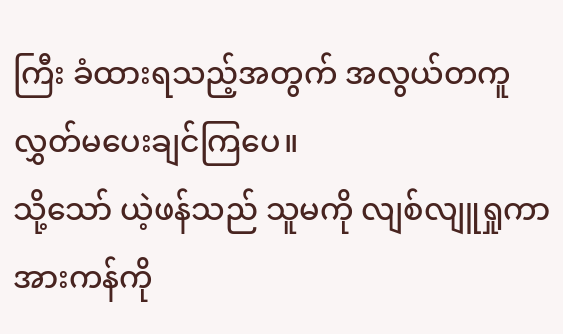ကြီး ခံထားရသည့်အတွက် အလွယ်တကူ လွှတ်မပေးချင်ကြပေ။
သို့သော် ယဲ့ဖန်သည် သူမကို လျစ်လျူရှုကာ အားကန်ကို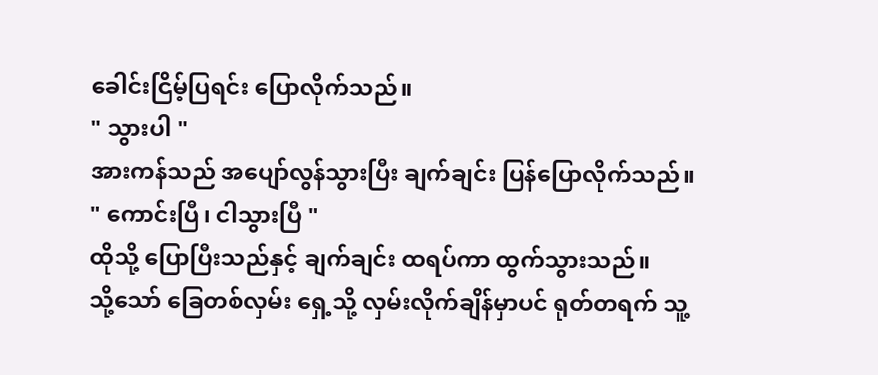ခေါင်းငြိမ့်ပြရင်း ပြောလိုက်သည်။
" သွားပါ "
အားကန်သည် အပျော်လွန်သွားပြီး ချက်ချင်း ပြန်ပြောလိုက်သည်။
" ကောင်းပြီ၊ ငါသွားပြီ "
ထိုသို့ ပြောပြီးသည်နှင့် ချက်ချင်း ထရပ်ကာ ထွက်သွားသည်။
သို့သော် ခြေတစ်လှမ်း ရှေ့သို့ လှမ်းလိုက်ချိန်မှာပင် ရုတ်တရက် သူ့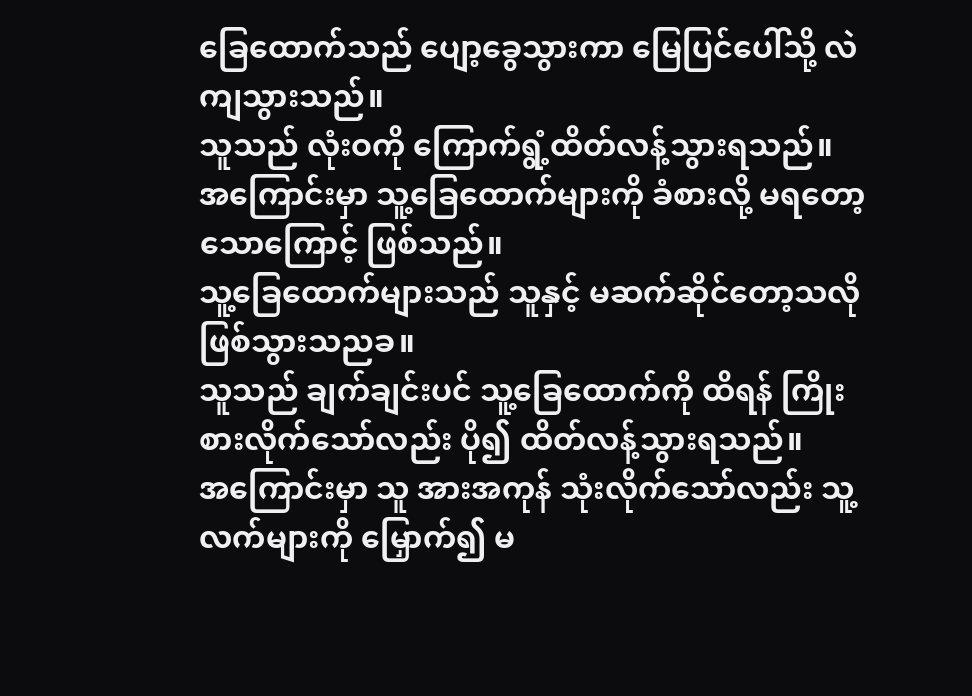ခြေထောက်သည် ပျော့ခွေသွားကာ မြေပြင်ပေါ်သို့ လဲကျသွားသည်။
သူသည် လုံးဝကို ကြောက်ရွံ့ထိတ်လန့်သွားရသည်။
အကြောင်းမှာ သူ့ခြေထောက်များကို ခံစားလို့ မရတော့သောကြောင့် ဖြစ်သည်။
သူ့ခြေထောက်များသည် သူနှင့် မဆက်ဆိုင်တော့သလို ဖြစ်သွားသညခ။
သူသည် ချက်ချင်းပင် သူ့ခြေထောက်ကို ထိရန် ကြိုးစားလိုက်သော်လည်း ပို၍ ထိတ်လန့်သွားရသည်။
အကြောင်းမှာ သူ အားအကုန် သုံးလိုက်သော်လည်း သူ့လက်များကို မြှောက်၍ မ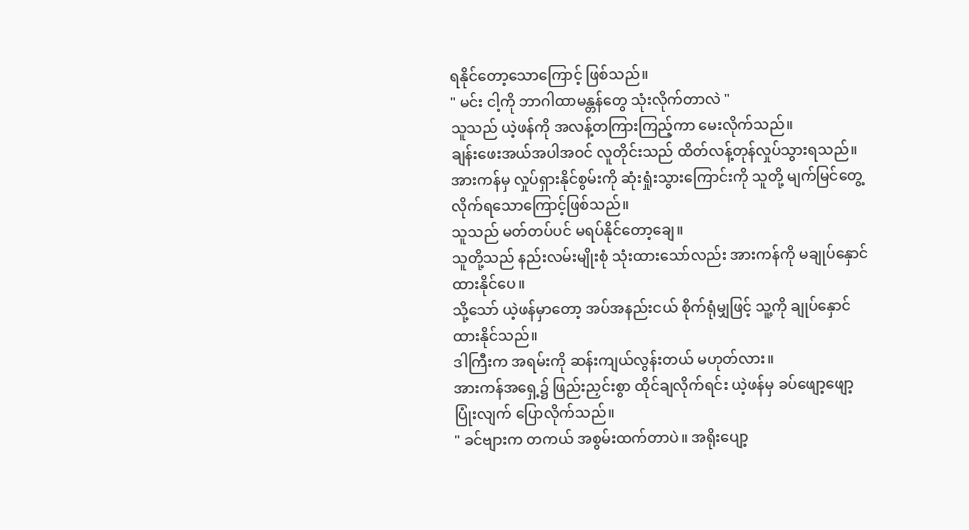ရနိုင်တော့သောကြောင့် ဖြစ်သည်။
" မင်း ငါ့ကို ဘာဂါထာမန္တန်တွေ သုံးလိုက်တာလဲ "
သူသည် ယဲ့ဖန်ကို အလန့်တကြားကြည့်ကာ မေးလိုက်သည်။
ချန်းဖေးအယ်အပါအဝင် လူတိုင်းသည် ထိတ်လန့်တုန်လှုပ်သွားရသည်။
အားကန်မှ လှုပ်ရှားနိုင်စွမ်းကို ဆုံးရှုံးသွားကြောင်းကို သူတို့ မျက်မြင်တွေ့လိုက်ရသောကြောင့်ဖြစ်သည်။
သူသည် မတ်တပ်ပင် မရပ်နိုင်တော့ချေ။
သူတို့သည် နည်းလမ်းမျိုးစုံ သုံးထားသော်လည်း အားကန်ကို မချုပ်နှောင်ထားနိုင်ပေ။
သို့သော် ယဲ့ဖန်မှာတော့ အပ်အနည်းငယ် စိုက်ရုံမျှဖြင့် သူ့ကို ချုပ်နှောင်ထားနိုင်သည်။
ဒါကြီးက အရမ်းကို ဆန်းကျယ်လွန်းတယ် မဟုတ်လား။
အားကန်အရှေ့၌ ဖြည်းညှင်းစွာ ထိုင်ချလိုက်ရင်း ယဲ့ဖန်မှ ခပ်ဖျော့ဖျော့ ပြုံးလျက် ပြောလိုက်သည်။
" ခင်ဗျားက တကယ် အစွမ်းထက်တာပဲ။ အရိုးပျော့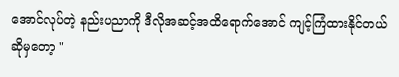အောင်လုပ်တဲ့ နည်းပညာကို ဒီလိုအဆင့်အထိရောက်အောင် ကျင့်ကြံထားနိုင်တယ်ဆိုမှတော့ "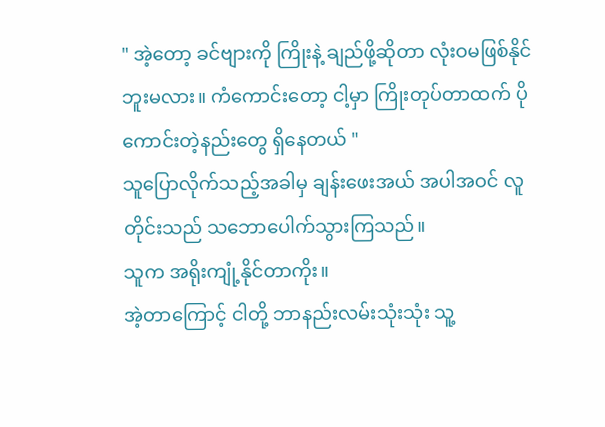" အဲ့တော့ ခင်ဗျားကို ကြိုးနဲ့ ချည်ဖို့ဆိုတာ လုံးဝမဖြစ်နိုင်ဘူးမလား။ ကံကောင်းတော့ ငါ့မှာ ကြိုးတုပ်တာထက် ပိုကောင်းတဲ့နည်းတွေ ရှိနေတယ် "
သူပြောလိုက်သည့်အခါမှ ချန်းဖေးအယ် အပါအဝင် လူတိုင်းသည် သဘောပေါက်သွားကြသည်။
သူက အရိုးကျုံ့နိုင်တာကိုး။
အဲ့တာကြောင့် ငါတို့ ဘာနည်းလမ်းသုံးသုံး သူ့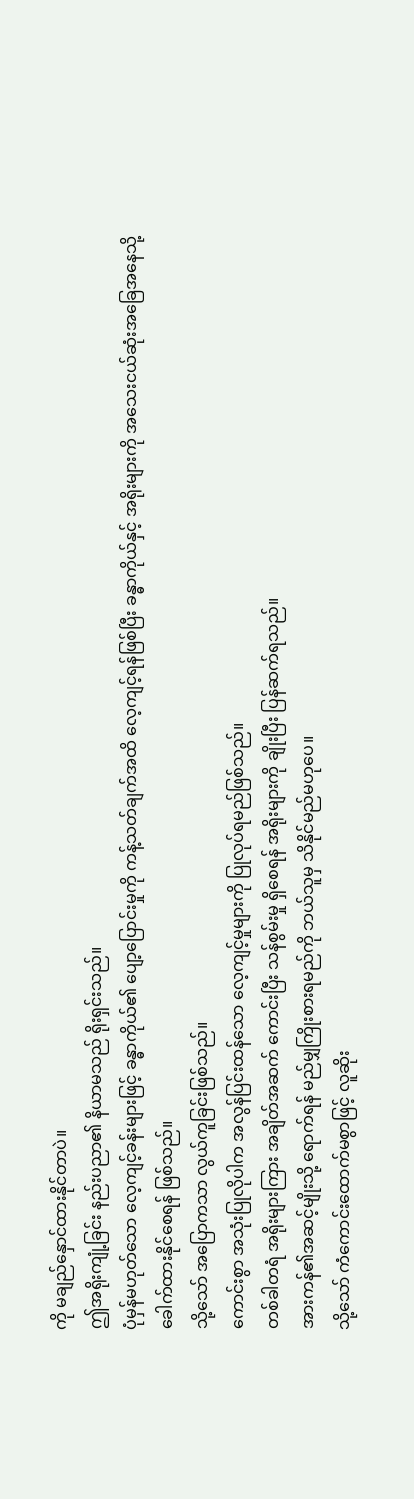ကို မချည်နှောင်ထားနိုင်တာပဲ။
ဤအရိုးကျုံ့ခြင်း နည်းပညာ၏ နိယာမသည် ရိုးရှင်းသည်။
ပုံမှန်မဟုတ်သော လေ့ကျင့်ခန်းများဖြင့် ခန္ဓာကိုယ်၏ ပျော့ပြောင်းမှုကို ကန့်သတ်ချက်အထိ လေ့ကျင့်ရန်ဖြစ်ပြီး ခန္ဓာကိုယ်နှင့် အရိုးများကို အသေးငယ်ဆုံးအခြေအနေသို့ ခေါက်ထားနိုင်စေရန် ဖြစ်သည်။
သို့သော် အပြောကသာ လွယ်ကူခြင်းဖြစ်သည်။
ကောင်းစွာ အသုံးပြုလိုပါက အလွန်ပြင်းထန်သော လေ့ကျင့်မှုများကို ပြုလုပ်ရမည်ဖြစ်သည်။
တစ်ခါတရံ အရိုးများကြား အချိတ်အဆက် ကောင်းပြီး သန်စွမ်းမှု ရှိစေရန် အရိုးများကို ချိုးပြီး ပြန်ဆက်ရသည်။
အားကန်၏အဆင့်မျိုးသို့ ရောက်ရန် မည်မျှကြိုးစားရမည်ကို ဘယ်သူမှ သိနိုင်မည်မဟုပေ။
သို့သော် ကံကောင်းထောက်မစွာဖြင့် လူဆိုး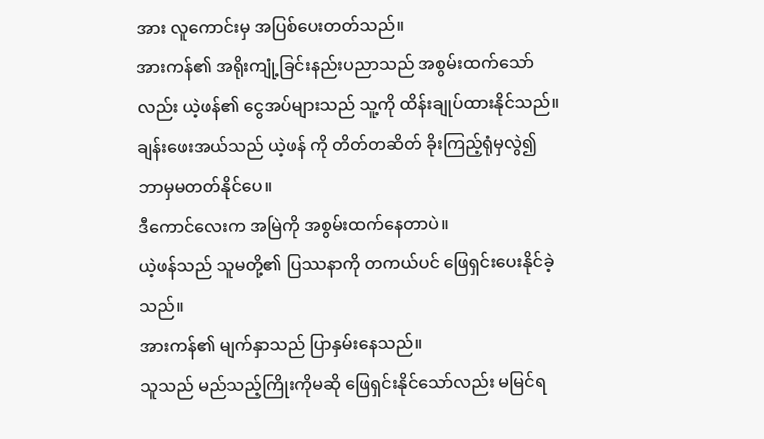အား လူကောင်းမှ အပြစ်ပေးတတ်သည်။
အားကန်၏ အရိုးကျုံ့ခြင်းနည်းပညာသည် အစွမ်းထက်သော်လည်း ယဲ့ဖန်၏ ငွေအပ်များသည် သူ့ကို ထိန်းချုပ်ထားနိုင်သည်။
ချန်းဖေးအယ်သည် ယဲ့ဖန် ကို တိတ်တဆိတ် ခိုးကြည့်ရုံမှလွဲ၍ ဘာမှမတတ်နိုင်ပေ။
ဒီကောင်လေးက အမြဲကို အစွမ်းထက်နေတာပဲ။
ယဲ့ဖန်သည် သူမတို့၏ ပြဿနာကို တကယ်ပင် ဖြေရှင်းပေးနိုင်ခဲ့သည်။
အားကန်၏ မျက်နှာသည် ပြာနှမ်းနေသည်။
သူသည် မည်သည့်ကြိုးကိုမဆို ဖြေရှင်းနိုင်သော်လည်း မမြင်ရ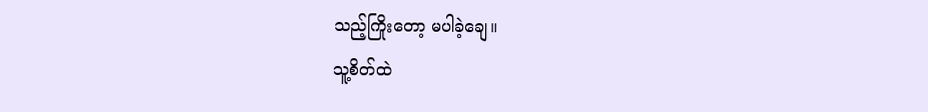သည့်ကြိုးတော့ မပါခဲ့ချေ။
သူ့စိတ်ထဲ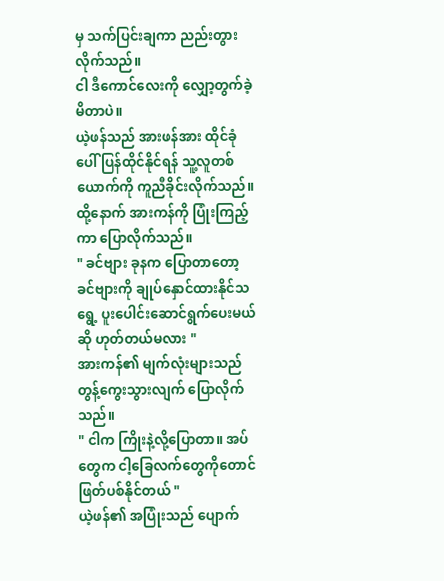မှ သက်ပြင်းချကာ ညည်းတွားလိုက်သည်။
ငါ ဒီကောင်လေးကို လျှော့တွက်ခဲ့မိတာပဲ။
ယဲ့ဖန်သည် အားဖန်အား ထိုင်ခုံပေါ် ပြန်ထိုင်နိုင်ရန် သူ့လူတစ်ယောက်ကို ကူညီခိုင်းလိုက်သည်။
ထို့နောက် အားကန်ကို ပြုံးကြည့်ကာ ပြောလိုက်သည်။
" ခင်ဗျား ခုနက ပြောတာတော့ ခင်ဗျားကို ချုပ်နှောင်ထားနိုင်သရွေ့ ပူးပေါင်းဆောင်ရွက်ပေးမယ်ဆို ဟုတ်တယ်မလား "
အားကန်၏ မျက်လုံးများသည် တွန့်ကွေးသွားလျက် ပြောလိုက်သည်။
" ငါက ကြိုးနဲ့လို့ပြောတာ။ အပ်တွေက ငါ့ခြေလက်တွေကိုတောင် ဖြတ်ပစ်နိုင်တယ် "
ယဲ့ဖန်၏ အပြုံးသည် ပျောက်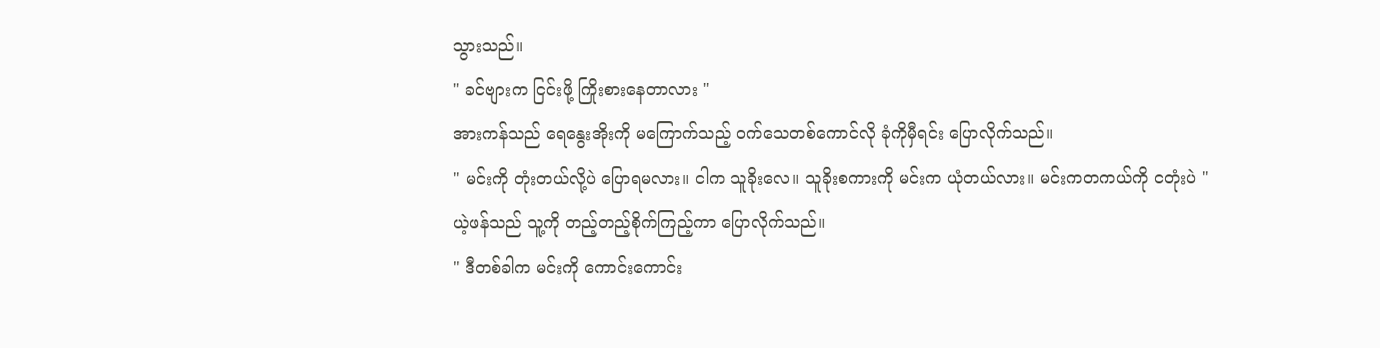သွားသည်။
" ခင်ဗျားက ငြင်းဖို့ ကြိုးစားနေတာလား "
အားကန်သည် ရေနွေးအိုးကို မကြောက်သည့် ဝက်သေတစ်ကောင်လို ခုံကိုမှီရင်း ပြောလိုက်သည်။
" မင်းကို တုံးတယ်လို့ပဲ ပြောရမလား။ ငါက သူခိုးလေ။ သူခိုးစကားကို မင်းက ယုံတယ်လား။ မင်းကတကယ်ကို ငတုံးပဲ "
ယဲ့ဖန်သည် သူ့ကို တည့်တည့်စိုက်ကြည့်ကာ ပြောလိုက်သည်။
" ဒီတစ်ခါက မင်းကို ကောင်းကောင်း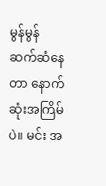မွန်မွန် ဆက်ဆံနေတာ နောက်ဆုံးအကြိမ်ပဲ။ မင်း အ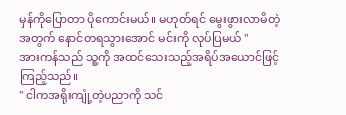မှန်ကိုပြောတာ ပိုကောင်းမယ်။ မဟုတ်ရင် မွေးဖွားလာမိတဲ့အတွက် နောင်တရသွားအောင် မင်းကို လုပ်ပြမယ် "
အားကန်သည် သူ့ကို အထင်သေးသည့်အရိပ်အယောင်ဖြင့် ကြည့်သည်။
" ငါကအရိုးကျုံ့တဲ့ပညာကို သင်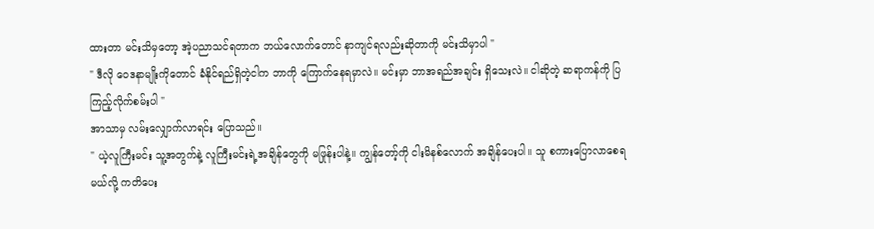ထားတာ မင်းသိမှတော့ အဲ့ပညာသင်ရတာက ဘယ်လောက်တောင် နာကျင်ရလည်းဆိုတာကို မင်းသိမှာပါ "
" ဒီလို ဝေဒနာမျိုးကိုတောင် ခံနိုင်ရည်ရှိတဲ့ငါက ဘာကို ကြောက်နေရမှာလဲ။ မင်းမှာ ဘာအရည်အချင်း ရှိသေးလဲ။ ငါဆိုတဲ့ ဆရာကန်ကို ပြကြည့်လိုက်စမ်းပါ "
အာသာမှ လမ်းလျှောက်လာရင်း ပြောသည်။
" ယဲ့လူကြီးမင်း သူ့အတွက်နဲ့ လူကြီးမင်းရဲ့အချိန်တွေကို မဖြုန်းပါနဲ့။ ကျွန်တော့်ကို ငါးမိနစ်လောက် အချိန်ပေးပါ။ သူ စကားပြောလာစေရမယ်လို့ ကတိပေး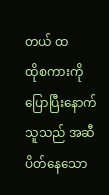တယ် ထ
ထိုစကားကိုပြောပြီးနောက် သူသည် အဆီပိတ်နေသော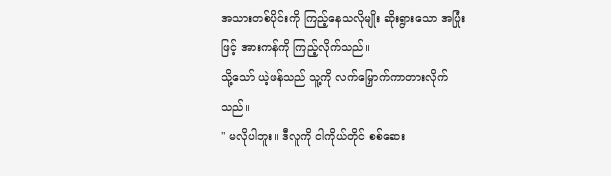အသားတစ်ပိုင်းကို ကြည့်နေသလိုမျိုး ဆိုးရွားသော အပြုံးဖြင့် အားကန်ကို ကြည့်လိုက်သည်။
သို့သော် ယဲ့ဖန်သည် သူ့ကို လက်မြှောက်ကာတားလိုက်သည်။
" မလိုပါဘူး။ ဒီလူကို ငါကိုယ်တိုင် စစ်ဆေး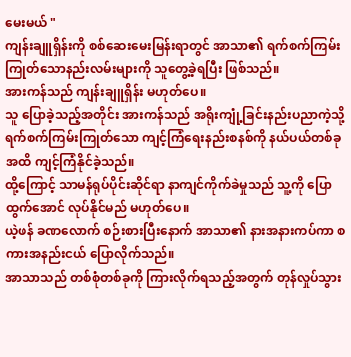မေးမယ် "
ကျန်းချူရှိန်းကို စစ်ဆေးမေးမြန်းရာတွင် အာသာ၏ ရက်စက်ကြမ်းကြုတ်သောနည်းလမ်းများကို သူတွေ့ခဲ့ရပြီး ဖြစ်သည်။
အားကန်သည် ကျန်းချူရှိန်း မဟုတ်ပေ။
သူ ပြောခဲ့သည့်အတိုင်း အားကန်သည် အရိုးကျုံ့ခြင်းနည်းပညာကဲ့သို့ ရက်စက်ကြမ်းကြုတ်သော ကျင့်ကြံရေးနည်းစနစ်ကို နယ်ပယ်တစ်ခုအထိ ကျင့်ကြံနိုင်ခဲ့သည်။
ထို့ကြောင့် သာမန်ရုပ်ပိုင်းဆိုင်ရာ နာကျင်ကိုက်ခဲမှုသည် သူ့ကို ပြောထွက်အောင် လုပ်နိုင်မည် မဟုတ်ပေ။
ယဲ့ဖန် ခဏလောက် စဉ်းစားပြီးနောက် အာသာ၏ နားအနားကပ်ကာ စကားအနည်းငယ် ပြောလိုက်သည်။
အာသာသည် တစ်စုံတစ်ခုကို ကြားလိုက်ရသည့်အတွက် တုန်လှုပ်သွား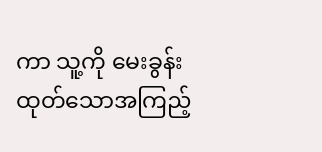ကာ သူ့ကို မေးခွန်းထုတ်သောအကြည့်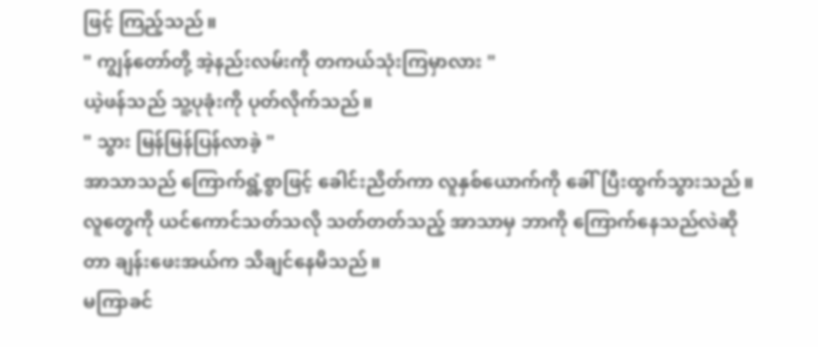ဖြင့် ကြည့်သည်။
" ကျွန်တော်တို့ အဲ့နည်းလမ်းကို တကယ်သုံးကြမှာလား "
ယဲ့ဖန်သည် သူ့ပုခုံးကို ပုတ်လိုက်သည်။
" သွား မြန်မြန်ပြန်လာခဲ့ "
အာသာသည် ကြောက်ရွံ့စွာဖြင့် ခေါင်းညိတ်ကာ လူနှစ်ယောက်ကို ခေါ်ပြီးထွက်သွားသည်။
လူတွေကို ယင်ကောင်သတ်သလို သတ်တတ်သည့် အာသာမှ ဘာကို ကြောက်နေသည်လဲဆိုတာ ချန်းဖေးအယ်က သိချင်နေမိသည်။
မကြာခင်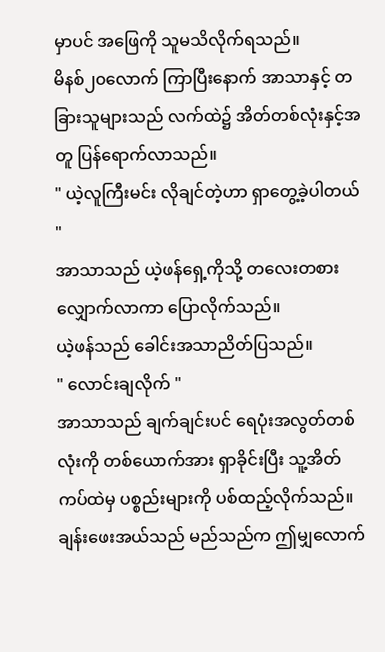မှာပင် အဖြေကို သူမသိလိုက်ရသည်။
မိနစ်၂၀လောက် ကြာပြီးနောက် အာသာနှင့် တခြားသူများသည် လက်ထဲ၌ အိတ်တစ်လုံးနှင့်အတူ ပြန်ရောက်လာသည်။
" ယဲ့လူကြီးမင်း လိုချင်တဲ့ဟာ ရှာတွေ့ခဲ့ပါတယ် "
အာသာသည် ယဲ့ဖန်ရှေ့ကိုသို့ တလေးတစားလျှောက်လာကာ ပြောလိုက်သည်။
ယဲ့ဖန်သည် ခေါင်းအသာညိတ်ပြသည်။
" လောင်းချလိုက် "
အာသာသည် ချက်ချင်းပင် ရေပုံးအလွတ်တစ်လုံးကို တစ်ယောက်အား ရှာခိုင်းပြီး သူ့အိတ်ကပ်ထဲမှ ပစ္စည်းများကို ပစ်ထည့်လိုက်သည်။
ချန်းဖေးအယ်သည် မည်သည်က ဤမျှလောက်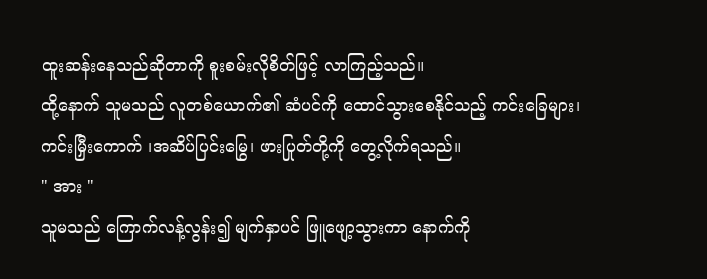ထူးဆန်းနေသည်ဆိုတာကို စူးစမ်းလိုစိတ်ဖြင့် လာကြည့်သည်။
ထို့နောက် သူမသည် လူတစ်ယောက်၏ ဆံပင်ကို ထောင်သွားစေနိုင်သည့် ကင်းခြေများ၊ ကင်းမြှီးကောက် ၊အဆိပ်ပြင်းမြွေ၊ ဖားပြုတ်တို့ကို တွေ့လိုက်ရသည်။
" အား "
သူမသည် ကြောက်လန့်လွန်း၍ မျက်နှာပင် ဖြူဖျော့သွားကာ နောက်ကို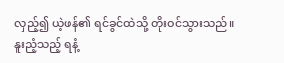လှည့်၍ ယဲ့ဖန်၏ ရင်ခွင်ထဲသို့ တိုးဝင်သွားသည်။
နူးညံ့သည့် ရနံ့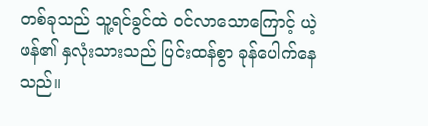တစ်ခုသည် သူ့ရင်ခွင်ထဲ ဝင်လာသောကြောင့် ယဲ့ဖန်၏ နှလုံးသားသည် ပြင်းထန်စွာ ခုန်ပေါက်နေသည်။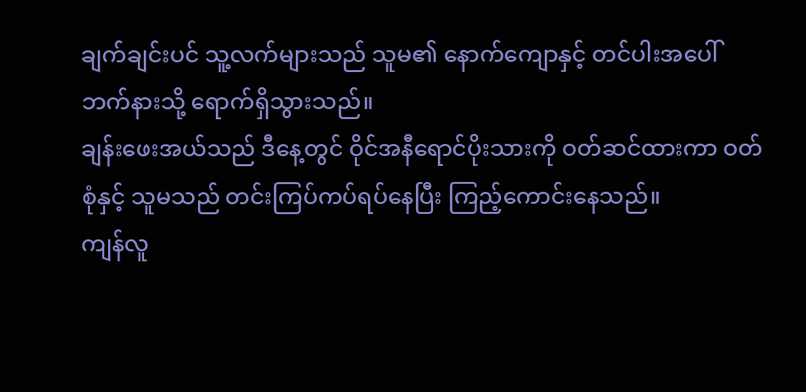ချက်ချင်းပင် သူ့လက်များသည် သူမ၏ နောက်ကျောနှင့် တင်ပါးအပေါ်ဘက်နားသို့ ရောက်ရှိသွားသည်။
ချန်းဖေးအယ်သည် ဒီနေ့တွင် ဝိုင်အနီရောင်ပိုးသားကို ဝတ်ဆင်ထားကာ ဝတ်စုံနှင့် သူမသည် တင်းကြပ်ကပ်ရပ်နေပြီး ကြည့်ကောင်းနေသည်။
ကျန်လူ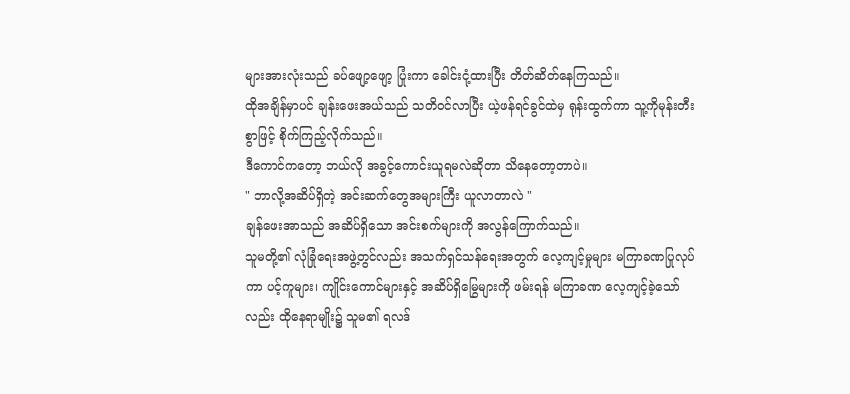များအားလုံးသည် ခပ်ဖျော့ဖျော့ ပြုံးကာ ခေါင်းငုံ့ထားပြီး တိတ်ဆိတ်နေကြသည်။
ထိုအချိန်မှာပင် ချန်းဖေးအယ်သည် သတိဝင်လာပြီး ယဲ့ဖန်ရင်ခွင်ထဲမှ ရုန်းထွက်ကာ သူ့ကိုမုန်းတီးစွာဖြင့် စိုက်ကြည့်လိုက်သည်။
ဒီကောင်ကတော့ ဘယ်လို အခွင့်ကောင်းယူရမလဲဆိုတာ သိနေတော့တာပဲ။
" ဘာလို့အဆိပ်ရှိတဲ့ အင်းဆက်တွေအများကြီး ယူလာတာလဲ "
ချန်ဖေးအာသည် အဆိပ်ရှိသော အင်းစက်များကို အလွန်ကြောက်သည်။
သူမတို့၏ လုံခြုံရေးအဖွဲ့တွင်လည်း အသက်ရှင်သန်ရေးအတွက် လေ့ကျင့်မှုများ မကြာခဏပြုလုပ်ကာ ပင့်ကူများ၊ ကျိုင်းကောင်များနှင့် အဆိပ်ရှိမြွေများကို ဖမ်းရန် မကြာခဏ လေ့ကျင့်ခဲ့သော်လည်း ထိုနေရာမျိုး၌ သူမ၏ ရလဒ်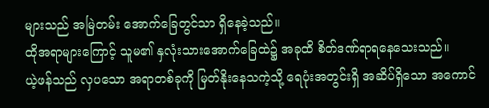များသည် အမြဲတမ်း အောက်ခြေတွင်သာ ရှိနေခဲ့သည်။
ထိုအရာများကြောင့် သူမ၏ နှလုံးသားအောက်ခြေထဲ၌ အခုထိ စိတ်ဒဏ်ရာရနေသေးသည်။
ယဲ့ဖန်သည် လှပသော အရာတစ်ခုကို မြတ်နိုးနေသကဲ့သို့ ရေပုံးအတွင်းရှိ အဆိပ်ရှိသော အကောင်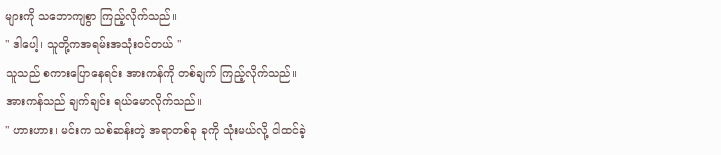များကို သဘောကျစွာ ကြည့်လိုက်သည်။
" ဒါပေါ့၊ သူတို့ကအရမ်းအသုံးဝင်တယ် "
သူသည် စကားပြောနေရင်း အားကန်ကို တစ်ချက် ကြည့်လိုက်သည်။
အားကန်သည် ချက်ချင်း ရယ်မောလိုက်သည်။
" ဟားဟား၊ မင်းက သစ်ဆန်းတဲ့ အရာတစ်ခု ခုကို သုံးမယ်လို့ ငါထင်ခဲ့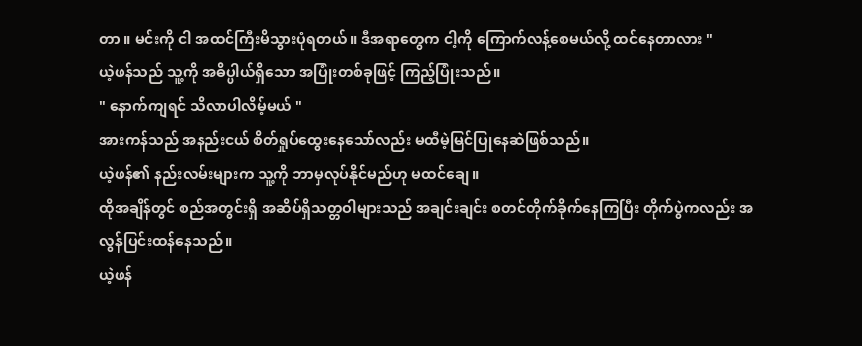တာ။ မင်းကို ငါ အထင်ကြီးမိသွားပုံရတယ်။ ဒီအရာတွေက ငါ့ကို ကြောက်လန့်စေမယ်လို့ ထင်နေတာလား "
ယဲ့ဖန်သည် သူ့ကို အဓိပ္ပါယ်ရှိသော အပြုံးတစ်ခုဖြင့် ကြည့်ပြုံးသည်။
" နောက်ကျရင် သိလာပါလိမ့်မယ် "
အားကန်သည် အနည်းငယ် စိတ်ရှုပ်ထွေးနေသော်လည်း မထီမဲ့မြင်ပြုနေဆဲဖြစ်သည်။
ယဲ့ဖန်၏ နည်းလမ်းများက သူ့ကို ဘာမှလုပ်နိုင်မည်ဟု မထင်ချေ။
ထိုအချိန်တွင် စည်အတွင်းရှိ အဆိပ်ရှိသတ္တဝါများသည် အချင်းချင်း စတင်တိုက်ခိုက်နေကြပြီး တိုက်ပွဲကလည်း အလွန်ပြင်းထန်နေသည်။
ယဲ့ဖန်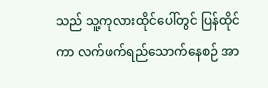သည် သူ့ကုလားထိုင်ပေါ်တွင် ပြန်ထိုင်ကာ လက်ဖက်ရည်သောက်နေစဉ် အာ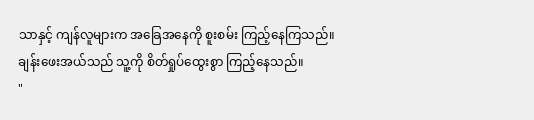သာနှင့် ကျန်လူများက အခြေအနေကို စူးစမ်း ကြည့်နေကြသည်။
ချန်းဖေးအယ်သည် သူ့ကို စိတ်ရှုပ်ထွေးစွာ ကြည့်နေသည်။
"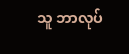သူ ဘာလုပ်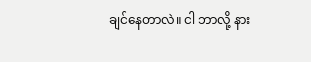ချင်နေတာလဲ။ ငါ ဘာလို့ နား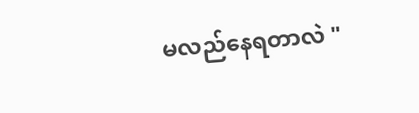မလည်နေရတာလဲ "